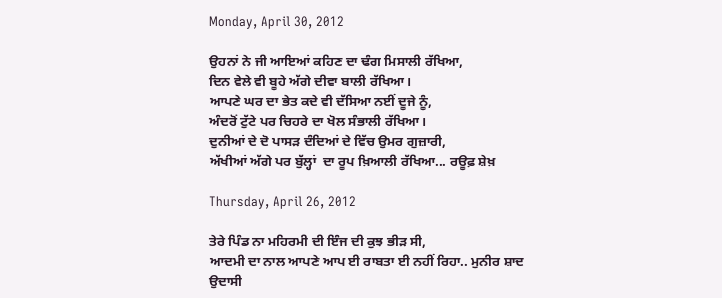Monday, April 30, 2012

ਉਹਨਾਂ ਨੇ ਜੀ ਆਇਆਂ ਕਹਿਣ ਦਾ ਢੰਗ ਮਿਸਾਲੀ ਰੱਖਿਆ,
ਦਿਨ ਵੇਲੇ ਵੀ ਬੂਹੇ ਅੱਗੇ ਦੀਵਾ ਬਾਲੀ ਰੱਖਿਆ।
ਆਪਣੇ ਘਰ ਦਾ ਭੇਤ ਕਦੇ ਵੀ ਦੱਸਿਆ ਨਈਂ ਦੂਜੇ ਨੂੰ,
ਅੰਦਰੋਂ ਟੁੱਟੇ ਪਰ ਚਿਹਰੇ ਦਾ ਖੋਲ ਸੰਭਾਲੀ ਰੱਖਿਆ।
ਦੁਨੀਆਂ ਦੇ ਦੋ ਪਾਸੜ ਦੰਦਿਆਂ ਦੇ ਵਿੱਚ ਉਮਰ ਗੁਜ਼ਾਰੀ,
ਅੱਖੀਆਂ ਅੱਗੇ ਪਰ ਬੁੱਲ੍ਹਾਂ  ਦਾ ਰੂਪ ਖ਼ਿਆਲੀ ਰੱਖਿਆ... ਰਊਫ਼ ਸ਼ੇਖ਼

Thursday, April 26, 2012

ਤੇਰੇ ਪਿੰਡ ਨਾ ਮਹਿਰਮੀ ਦੀ ਇੰਜ ਦੀ ਕੁਝ ਭੀੜ ਸੀ,
ਆਦਮੀ ਦਾ ਨਾਲ ਆਪਣੇ ਆਪ ਈ ਰਾਬਤਾ ਈ ਨਹੀਂ ਰਿਹਾ.. ਮੁਨੀਰ ਸ਼ਾਦ
ਉਦਾਸੀ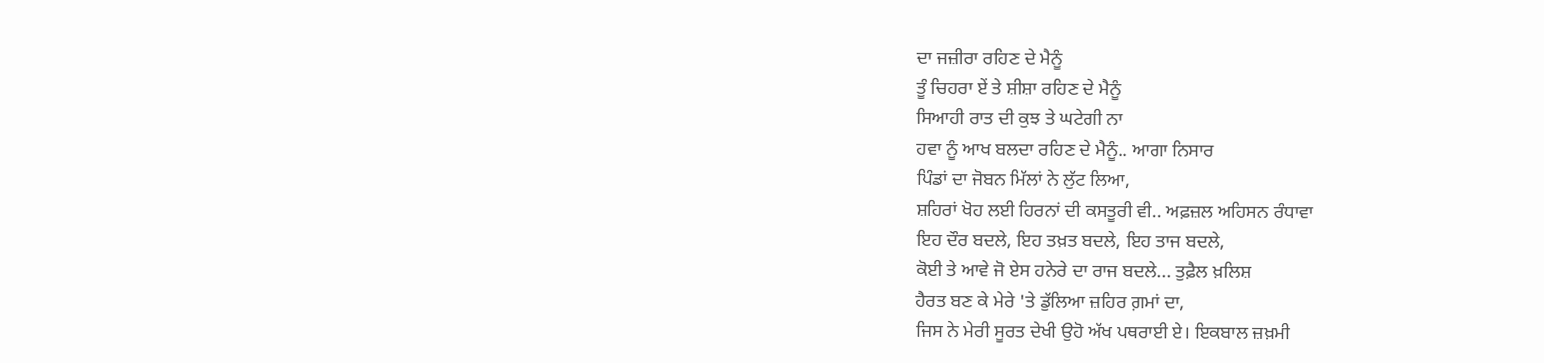ਦਾ ਜਜ਼ੀਰਾ ਰਹਿਣ ਦੇ ਮੈਨੂੰ
ਤੂੰ ਚਿਹਰਾ ਏਂ ਤੇ ਸ਼ੀਸ਼ਾ ਰਹਿਣ ਦੇ ਮੈਨੂੰ
ਸਿਆਹੀ ਰਾਤ ਦੀ ਕੁਝ ਤੇ ਘਟੇਗੀ ਨਾ
ਹਵਾ ਨੂੰ ਆਖ ਬਲਦਾ ਰਹਿਣ ਦੇ ਮੈਨੂੰ.. ਆਗਾ ਨਿਸਾਰ
ਪਿੰਡਾਂ ਦਾ ਜੋਬਨ ਮਿੱਲਾਂ ਨੇ ਲੁੱਟ ਲਿਆ,
ਸ਼ਹਿਰਾਂ ਖੋਹ ਲਈ ਹਿਰਨਾਂ ਦੀ ਕਸਤੂਰੀ ਵੀ.. ਅਫ਼ਜ਼ਲ ਅਹਿਸਨ ਰੰਧਾਵਾ
ਇਹ ਦੌਰ ਬਦਲੇ, ਇਹ ਤਖ਼ਤ ਬਦਲੇ, ਇਹ ਤਾਜ ਬਦਲੇ,
ਕੋਈ ਤੇ ਆਵੇ ਜੋ ਏਸ ਹਨੇਰੇ ਦਾ ਰਾਜ ਬਦਲੇ... ਤੁਫ਼ੈਲ ਖ਼ਲਿਸ਼
ਹੈਰਤ ਬਣ ਕੇ ਮੇਰੇ 'ਤੇ ਡੁੱਲਿਆ ਜ਼ਹਿਰ ਗ਼ਮਾਂ ਦਾ,
ਜਿਸ ਨੇ ਮੇਰੀ ਸੂਰਤ ਦੇਖੀ ਉਹੋ ਅੱਖ ਪਥਰਾਈ ਏ। ਇਕਬਾਲ ਜ਼ਖ਼ਮੀ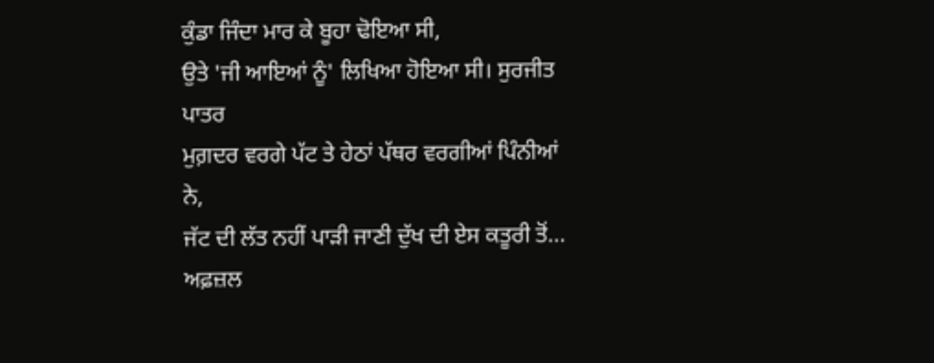ਕੁੰਡਾ ਜਿੰਦਾ ਮਾਰ ਕੇ ਬੂਹਾ ਢੋਇਆ ਸੀ,
ਉਤੇ 'ਜੀ ਆਇਆਂ ਨੂੰ' ਲਿਖਿਆ ਹੋਇਆ ਸੀ। ਸੁਰਜੀਤ ਪਾਤਰ
ਮੁਗ਼ਦਰ ਵਰਗੇ ਪੱਟ ਤੇ ਹੇਠਾਂ ਪੱਥਰ ਵਰਗੀਆਂ ਪਿੰਨੀਆਂ ਨੇ,
ਜੱਟ ਦੀ ਲੱਤ ਨਹੀਂ ਪਾੜੀ ਜਾਣੀ ਦੁੱਖ ਦੀ ਏਸ ਕਤੂਰੀ ਤੋਂ... ਅਫ਼ਜ਼ਲ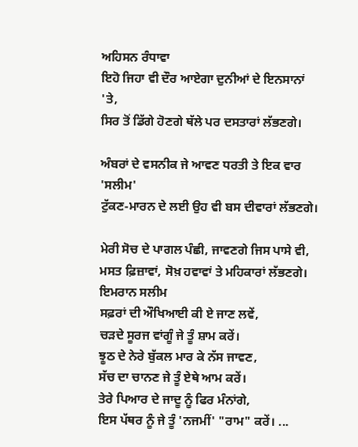ਅਹਿਸਨ ਰੰਧਾਵਾ
ਇਹੋ ਜਿਹਾ ਵੀ ਦੌਰ ਆਏਗਾ ਦੁਨੀਆਂ ਦੇ ਇਨਸਾਨਾਂ 'ਤੇ,
ਸਿਰ ਤੋਂ ਡਿੱਗੇ ਹੋਣਗੇ ਥੱਲੇ ਪਰ ਦਸਤਾਰਾਂ ਲੱਭਣਗੇ।

ਅੰਬਰਾਂ ਦੇ ਵਸਨੀਕ ਜੇ ਆਵਣ ਧਰਤੀ ਤੇ ਇਕ ਵਾਰ 'ਸਲੀਮ'
ਟੁੱਕਣ-ਮਾਰਨ ਦੇ ਲਈ ਉਹ ਵੀ ਬਸ ਦੀਵਾਰਾਂ ਲੱਭਣਗੇ।

ਮੇਰੀ ਸੋਚ ਦੇ ਪਾਗਲ ਪੰਛੀ, ਜਾਵਣਗੇ ਜਿਸ ਪਾਸੇ ਵੀ,
ਮਸਤ ਫ਼ਿਜ਼ਾਵਾਂ, ਸੋਖ਼ ਹਵਾਵਾਂ ਤੇ ਮਹਿਕਾਰਾਂ ਲੱਭਣਗੇ। ਇਮਰਾਨ ਸਲੀਮ
ਸਫ਼ਰਾਂ ਦੀ ਔਖਿਆਈ ਕੀ ਏ ਜਾਣ ਲਵੇਂ,
ਚੜਦੇ ਸੂਰਜ ਵਾਂਗੂੰ ਜੇ ਤੂੰ ਸ਼ਾਮ ਕਰੇਂ।
ਝੂਠ ਦੇ ਨੇਰੇ ਬੁੱਕਲ ਮਾਰ ਕੇ ਨੱਸ ਜਾਵਣ,
ਸੱਚ ਦਾ ਚਾਨਣ ਜੇ ਤੂੰ ਏਥੇ ਆਮ ਕਰੇਂ।
ਤੇਰੇ ਪਿਆਰ ਦੇ ਜਾਦੂ ਨੂੰ ਫਿਰ ਮੰਨਾਂਗੇ,
ਇਸ ਪੱਥਰ ਨੂੰ ਜੇ ਤੂੰ 'ਨਜਮੀਂ' "ਰਾਮ" ਕਰੇਂ। ...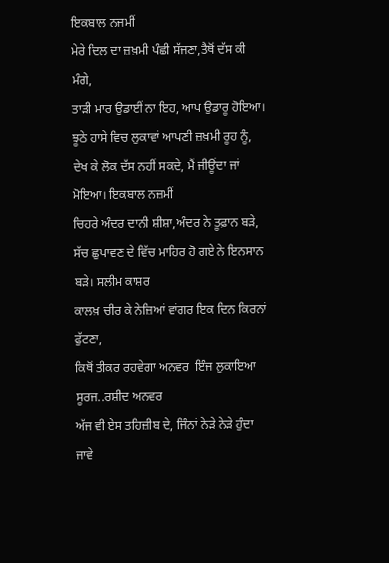ਇਕਬਾਲ ਨਜਮੀਂ
ਮੇਰੇ ਦਿਲ ਦਾ ਜ਼ਖ਼ਮੀ ਪੰਛੀ ਸੱਜਣਾ,ਤੈਥੋਂ ਦੱਸ ਕੀ ਮੰਗੇ,
ਤਾੜੀ ਮਾਰ ਉਡਾਈਂ ਨਾ ਇਹ, ਆਪ ਉਡਾਰੂ ਹੋਇਆ।
ਝੂਠੇ ਹਾਸੇ ਵਿਚ ਲੁਕਾਵਾਂ ਆਪਣੀ ਜ਼ਖ਼ਮੀ ਰੂਹ ਨੂੰ,
ਦੇਖ ਕੇ ਲੋਕ ਦੱਸ ਨਹੀਂ ਸਕਦੇ, ਮੈਂ ਜੀਊਂਦਾ ਜਾਂ ਮੋਇਆ। ਇਕਬਾਲ ਨਜ਼ਮੀਂ
ਚਿਹਰੇ ਅੰਦਰ ਦਾਨੀ ਸ਼ੀਸ਼ਾ,ਅੰਦਰ ਨੇ ਤੂਫ਼ਾਨ ਬੜੇ,
ਸੱਚ ਛੁਪਾਵਣ ਦੇ ਵਿੱਚ ਮਾਹਿਰ ਹੋ ਗਏ ਨੇ ਇਨਸਾਨ ਬੜੇ। ਸਲੀਮ ਕਾਸ਼ਰ
ਕਾਲਖ਼ ਚੀਰ ਕੇ ਨੇਜ਼ਿਆਂ ਵਾਂਗਰ ਇਕ ਦਿਨ ਕਿਰਨਾਂ ਫੁੱਟਣਾ,
ਕਿਥੋਂ ਤੀਕਰ ਰਹਵੇਗਾ ਅਨਵਰ  ਇੰਜ ਲੁਕਾਇਆ ਸੂਰਜ..ਰਸ਼ੀਦ ਅਨਵਰ
ਅੱਜ ਵੀ ਏਸ ਤਹਿਜ਼ੀਬ ਦੇ, ਜਿੰਨਾਂ ਨੇੜੇ ਨੇੜੇ ਹੁੰਦਾ ਜਾਵੇ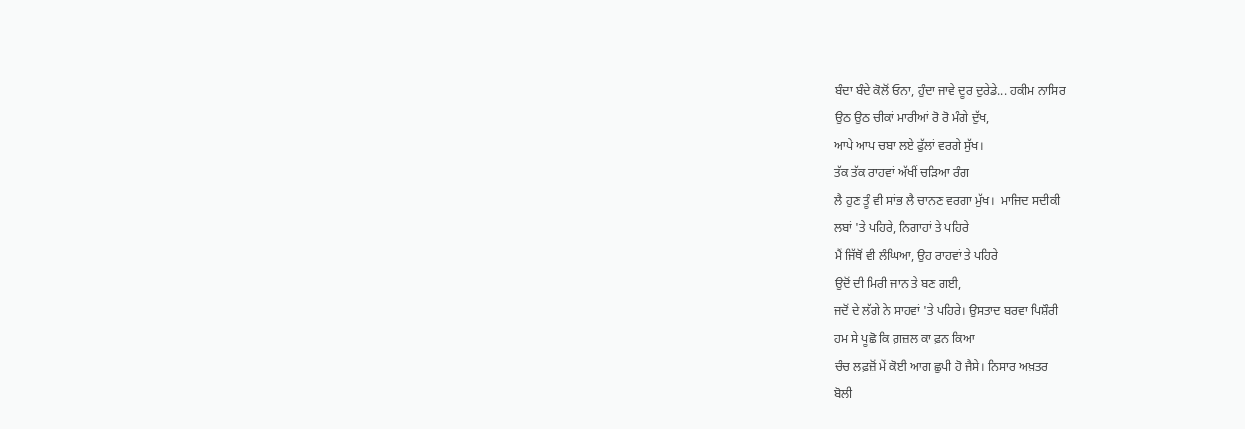ਬੰਦਾ ਬੰਦੇ ਕੋਲੋਂ ਓਨਾ, ਹੁੰਦਾ ਜਾਵੇ ਦੂਰ ਦੁਰੇਡੇ... ਹਕੀਮ ਨਾਸਿਰ
ਉਠ ਉਠ ਚੀਕਾਂ ਮਾਰੀਆਂ ਰੋ ਰੋ ਮੰਗੇ ਦੁੱਖ,
ਆਪੇ ਆਪ ਚਬਾ ਲਏ ਫੁੱਲਾਂ ਵਰਗੇ ਸੁੱਖ।
ਤੱਕ ਤੱਕ ਰਾਹਵਾਂ ਅੱਖੀਂ ਚੜਿਆ ਰੰਗ
ਲੈ ਹੁਣ ਤੂੰ ਵੀ ਸਾਂਭ ਲੈ ਚਾਨਣ ਵਰਗਾ ਮੁੱਖ।  ਮਾਜਿਦ ਸਦੀਕੀ
ਲਬਾਂ 'ਤੇ ਪਹਿਰੇ, ਨਿਗਾਹਾਂ ਤੇ ਪਹਿਰੇ
ਮੈਂ ਜਿੱਥੋਂ ਵੀ ਲੰਘਿਆ, ਉਹ ਰਾਹਵਾਂ ਤੇ ਪਹਿਰੇ
ਉਦੋਂ ਦੀ ਮਿਰੀ ਜਾਨ ਤੇ ਬਣ ਗਈ,
ਜਦੋਂ ਦੇ ਲੱਗੇ ਨੇ ਸਾਹਵਾਂ 'ਤੇ ਪਹਿਰੇ। ਉਸਤਾਦ ਬਰਵਾ ਪਿਸ਼ੌਰੀ
ਹਮ ਸੇ ਪੂਛੋ ਕਿ ਗ਼ਜ਼ਲ ਕਾ ਫ਼ਨ ਕਿਆ
ਚੰਚ ਲਫ਼ਜ਼ੋਂ ਮੇਂ ਕੋਈ ਆਗ ਛੁਪੀ ਹੋ ਜੈਸੇ। ਨਿਸਾਰ ਅਖ਼ਤਰ
ਬੋਲੀ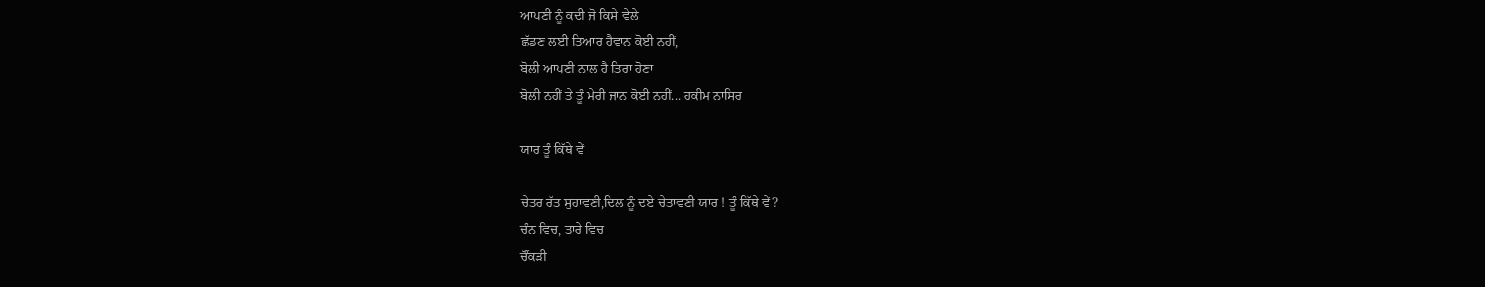ਆਪਣੀ ਨੂੰ ਕਦੀ ਜੋ ਕਿਸੇ ਵੇਲੇ
ਛੱਡਣ ਲਈ ਤਿਆਰ ਹੈਵਾਨ ਕੋਈ ਨਹੀਂ,
ਬੋਲੀ ਆਪਣੀ ਨਾਲ ਹੈ ਤਿਰਾ ਹੋਣਾ
ਬੋਲੀ ਨਹੀਂ ਤੇ ਤੂੰ ਮੇਰੀ ਜਾਨ ਕੋਈ ਨਹੀਂ... ਹਕੀਮ ਨਾਸਿਰ

ਯਾਰ ਤੂੰ ਕਿੱਥੇ ਵੇਂ

ਚੇਤਰ ਰੱਤ ਸੁਹਾਵਣੀ,ਦਿਲ ਨੂੰ ਦਏ ਚੇਤਾਵਣੀ ਯਾਰ ! ਤੂੰ ਕਿੱਥੇ ਵੇਂ?
ਚੰਨ ਵਿਚ, ਤਾਰੇ ਵਿਚ
ਚੌਂਕੜੀ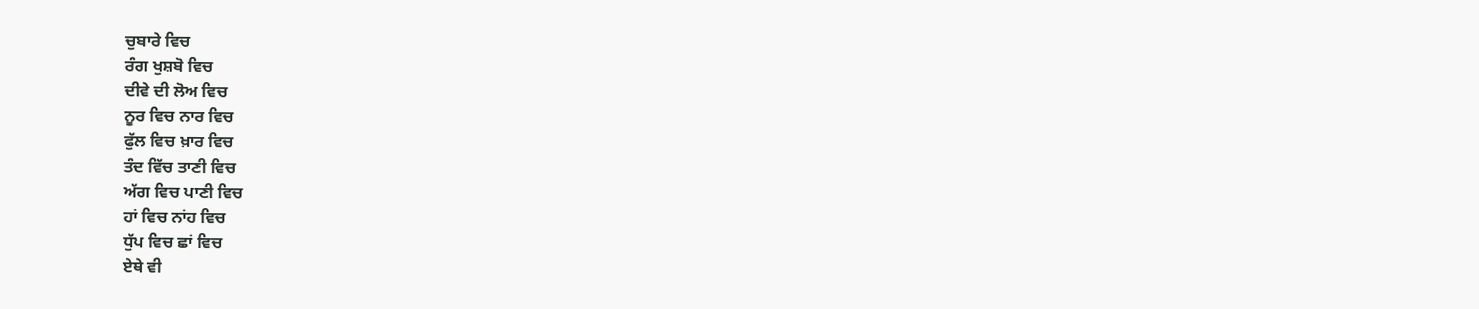ਚੁਬਾਰੇ ਵਿਚ
ਰੰਗ ਖੁਸ਼ਬੋ ਵਿਚ
ਦੀਵੇ ਦੀ ਲੋਅ ਵਿਚ
ਨੂਰ ਵਿਚ ਨਾਰ ਵਿਚ
ਫੁੱਲ ਵਿਚ ਖ਼ਾਰ ਵਿਚ
ਤੰਦ ਵਿੱਚ ਤਾਣੀ ਵਿਚ
ਅੱਗ ਵਿਚ ਪਾਣੀ ਵਿਚ
ਹਾਂ ਵਿਚ ਨਾਂਹ ਵਿਚ
ਧੁੱਪ ਵਿਚ ਛਾਂ ਵਿਚ
ਏਥੇ ਵੀ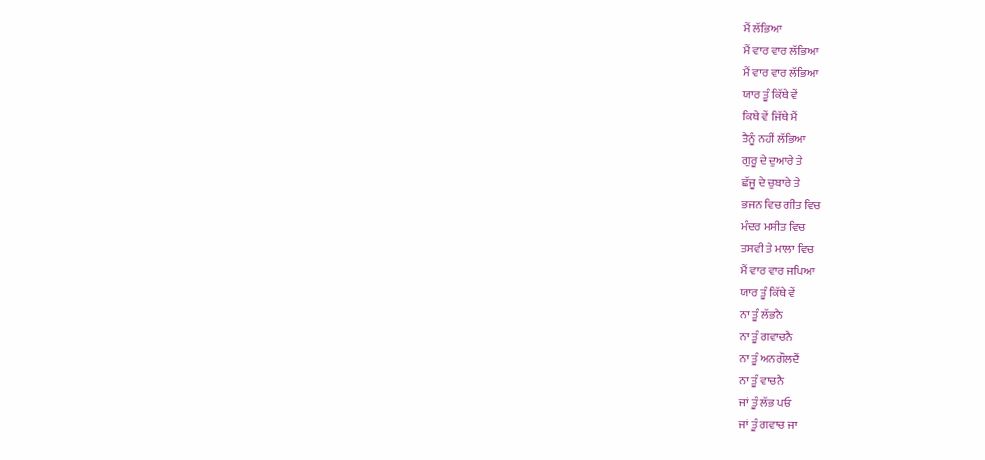ਮੈਂ ਲੱਭਿਆ
ਮੈਂ ਵਾਰ ਵਾਰ ਲੱਭਿਆ
ਮੈਂ ਵਾਰ ਵਾਰ ਲੱਭਿਆ
ਯਾਰ ਤੂੰ ਕਿੱਥੇ ਵੇਂ
ਕਿਥੇ ਵੇਂ ਜਿੱਥੇ ਮੈਂ
ਤੈਨੂੰ ਨਹੀਂ ਲੱਭਿਆ
ਗੁਰੂ ਦੇ ਦੁਆਰੇ ਤੇ
ਛੱਜੂ ਦੇ ਚੁਬਾਰੇ ਤੇ
ਭਜਨ ਵਿਚ ਗੀਤ ਵਿਚ
ਮੰਦਰ ਮਸੀਤ ਵਿਚ
ਤਸਵੀ ਤੇ ਮਾਲਾ ਵਿਚ
ਮੈਂ ਵਾਰ ਵਾਰ ਜਪਿਆ
ਯਾਰ ਤੂੰ ਕਿੱਥੇ ਵੇਂ
ਨਾ ਤੂੰ ਲੱਭਨੈ
ਨਾ ਤੂੰ ਗਵਾਚਨੈ
ਨਾ ਤੂੰ ਅਨਗੌਲਦੈਂ
ਨਾ ਤੂੰ ਵਾਚਨੈ
ਜਾਂ ਤੂੰ ਲੱਭ ਪਓ
ਜਾਂ ਤੂੰ ਗਵਾਚ ਜਾ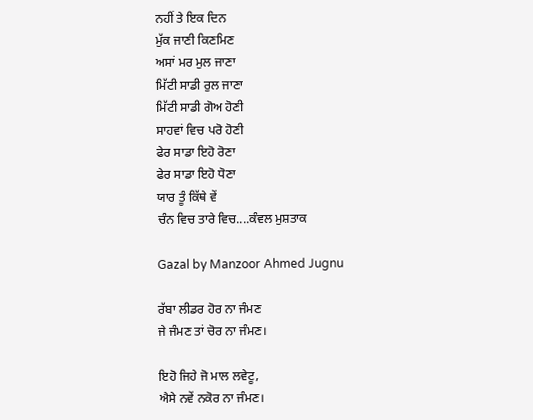ਨਹੀਂ ਤੇ ਇਕ ਦਿਨ
ਮੁੱਕ ਜਾਣੀ ਕਿਣਮਿਣ
ਅਸਾਂ ਮਰ ਮੁਲ ਜਾਣਾ
ਮਿੱਟੀ ਸਾਡੀ ਰੁਲ ਜਾਣਾ
ਮਿੱਟੀ ਸਾਡੀ ਗੋਅ ਹੋਣੀ
ਸਾਹਵਾਂ ਵਿਚ ਪਰੋ ਹੋਣੀ
ਫੇਰ ਸਾਡਾ ਇਹੋ ਰੋਣਾ
ਫੇਰ ਸਾਡਾ ਇਹੋ ਧੋਣਾ
ਯਾਰ ਤੂੰ ਕਿੱਥੇ ਵੇਂ
ਚੰਨ ਵਿਚ ਤਾਰੇ ਵਿਚ....ਕੰਵਲ ਮੁਸ਼ਤਾਕ

Gazal by Manzoor Ahmed Jugnu

ਰੱਬਾ ਲੀਡਰ ਹੋਰ ਨਾ ਜੰਮਣ
ਜੇ ਜੰਮਣ ਤਾਂ ਚੋਰ ਨਾ ਜੰਮਣ।

ਇਹੋ ਜਿਹੇ ਜੋ ਮਾਲ ਲਵੇਟੂ,
ਐਸੇ ਨਵੇਂ ਨਕੋਰ ਨਾ ਜੰਮਣ।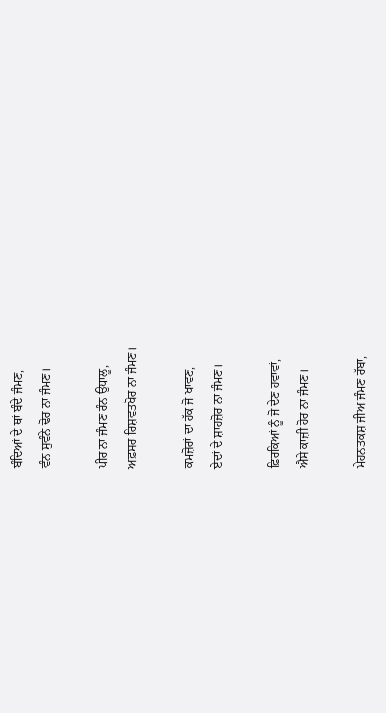ਬੰਦਿਆਂ ਦੇ ਥਾਂ ਬੰਦੇ ਜੰਮਣ,
ਵੰਨ ਸੁਵੰਨੇ ਢੋਰ ਨਾ ਜੰਮਣ।

ਪੀਰ ਨਾ ਜੰਮਣ ਰੰਨ ਉਧਾਲੂ,
ਅਫ਼ਸਰ ਰਿਸ਼ਵਤਖੋਰ ਨਾ ਜੰਮਣ।

ਕਮਜ਼ੋਰਾਂ ਦਾ ਹੱਕ ਜੋ ਖਾਵਣ,
ਏਦਾਂ ਦੇ ਸ਼ਾਹਜ਼ੋਰ ਨਾ ਜੰਮਣ।

ਫ਼ਿਰਕਿਆਂ ਨੂੰ ਜੋ ਦੇਣ ਹਵਾਵਾਂ,
ਐਸੇ ਕਾਜ਼ੀ ਹੋਰ ਨਾ ਜੰਮਣ।

ਮੇਹਨਤਕਸ਼ ਜੀਅ ਜੰਮਣ ਰੱਬਾ,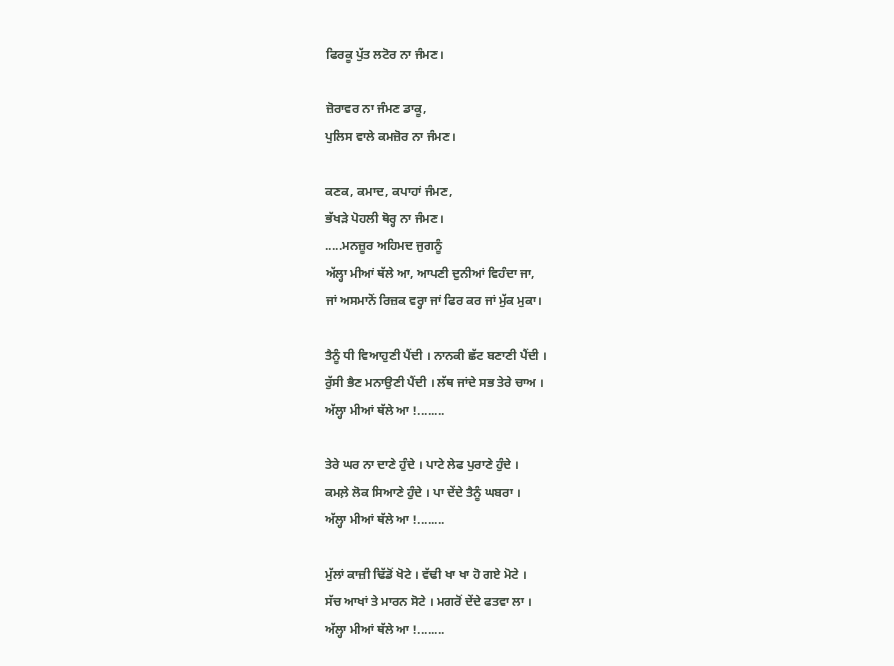ਫਿਰਕੂ ਪੁੱਤ ਲਟੋਰ ਨਾ ਜੰਮਣ।

ਜ਼ੋਰਾਵਰ ਨਾ ਜੰਮਣ ਡਾਕੂ,
ਪੁਲਿਸ ਵਾਲੇ ਕਮਜ਼ੋਰ ਨਾ ਜੰਮਣ।

ਕਣਕ, ਕਮਾਦ, ਕਪਾਹਾਂ ਜੰਮਣ,
ਭੱਖੜੇ ਪੋਹਲੀ ਥੋਰ੍ਹ ਨਾ ਜੰਮਣ।
.....ਮਨਜ਼ੂਰ ਅਹਿਮਦ ਜੁਗਨੂੰ
ਅੱਲ੍ਹਾ ਮੀਆਂ ਥੱਲੇ ਆ, ਆਪਣੀ ਦੁਨੀਆਂ ਵਿਹੰਦਾ ਜਾ,
ਜਾਂ ਅਸਮਾਨੋਂ ਰਿਜ਼ਕ ਵਰ੍ਹਾ ਜਾਂ ਫਿਰ ਕਰ ਜਾਂ ਮੁੱਕ ਮੁਕਾ।

ਤੈਨੂੰ ਧੀ ਵਿਆਹੁਣੀ ਪੈਂਦੀ । ਨਾਨਕੀ ਛੱਟ ਬਣਾਣੀ ਪੈਂਦੀ ।
ਰੁੱਸੀ ਭੈਣ ਮਨਾਉਣੀ ਪੈਂਦੀ । ਲੱਥ ਜਾਂਦੇ ਸਭ ਤੇਰੇ ਚਾਅ ।
ਅੱਲ੍ਹਾ ਮੀਆਂ ਥੱਲੇ ਆ !........

ਤੇਰੇ ਘਰ ਨਾ ਦਾਣੇ ਹੁੰਦੇ । ਪਾਟੇ ਲੇਫ ਪੁਰਾਣੇ ਹੁੰਦੇ ।
ਕਮਲ਼ੇ ਲੋਕ ਸਿਆਣੇ ਹੁੰਦੇ । ਪਾ ਦੇਂਦੇ ਤੈਨੂੰ ਘਬਰਾ ।
ਅੱਲ੍ਹਾ ਮੀਆਂ ਥੱਲੇ ਆ !........

ਮੁੱਲਾਂ ਕਾਜ਼ੀ ਢਿੱਡੋਂ ਖੋਟੇ । ਵੱਢੀ ਖਾ ਖਾ ਹੋ ਗਏ ਮੋਟੇ ।
ਸੱਚ ਆਖਾਂ ਤੇ ਮਾਰਨ ਸੋਟੇ । ਮਗਰੋਂ ਦੇਂਦੇ ਫਤਵਾ ਲਾ ।
ਅੱਲ੍ਹਾ ਮੀਆਂ ਥੱਲੇ ਆ !........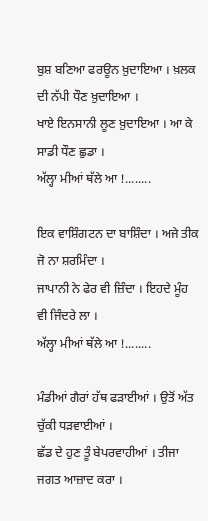ਬੁਸ਼ ਬਣਿਆ ਫਰਊਨ ਖ਼ੁਦਾਇਆ । ਖ਼ਲਕ ਦੀ ਨੱਪੀ ਧੌਣ ਖ਼ੁਦਾਇਆ ।
ਖਾਏ ਇਨਸਾਨੀ ਲੂਣ ਖ਼ੁਦਾਇਆ । ਆ ਕੇ ਸਾਡੀ ਧੌਣ ਛੁਡਾ ।
ਅੱਲ੍ਹਾ ਮੀਆਂ ਥੱਲੇ ਆ !........

ਇਕ ਵਾਸ਼ਿੰਗਟਨ ਦਾ ਬਾਸ਼ਿੰਦਾ । ਅਜੇ ਤੀਕ ਜੋ ਨਾ ਸ਼ਰਮਿੰਦਾ ।
ਜਾਪਾਨੀ ਨੇ ਫੇਰ ਵੀ ਜ਼ਿੰਦਾ । ਇਹਦੇ ਮੂੰਹ ਵੀ ਜਿੰਦਰੇ ਲਾ ।
ਅੱਲ੍ਹਾ ਮੀਆਂ ਥੱਲੇ ਆ !........

ਮੰਡੀਆਂ ਗੈਰਾਂ ਹੱਥ ਫੜਾਈਆਂ । ਉਤੋਂ ਅੱਤ ਚੁੱਕੀ ਧੜਵਾਈਆਂ ।
ਛੱਡ ਦੇ ਹੁਣ ਤੂੰ ਬੇਪਰਵਾਹੀਆਂ । ਤੀਜਾ ਜਗਤ ਆਜ਼ਾਦ ਕਰਾ ।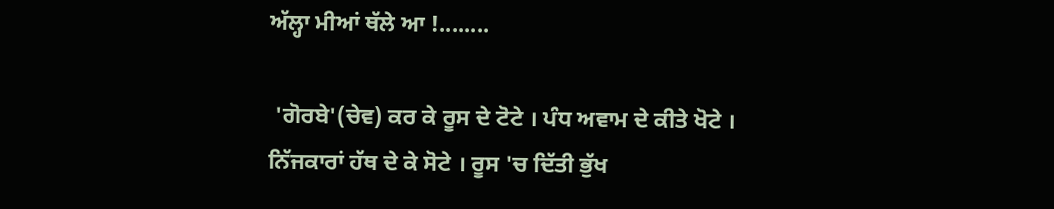ਅੱਲ੍ਹਾ ਮੀਆਂ ਥੱਲੇ ਆ !........

 'ਗੋਰਬੇ'(ਚੇਵ) ਕਰ ਕੇ ਰੂਸ ਦੇ ਟੋਟੇ । ਪੰਧ ਅਵਾਮ ਦੇ ਕੀਤੇ ਖੋਟੇ ।
ਨਿੱਜਕਾਰਾਂ ਹੱਥ ਦੇ ਕੇ ਸੋਟੇ । ਰੂਸ 'ਚ ਦਿੱਤੀ ਭੁੱਖ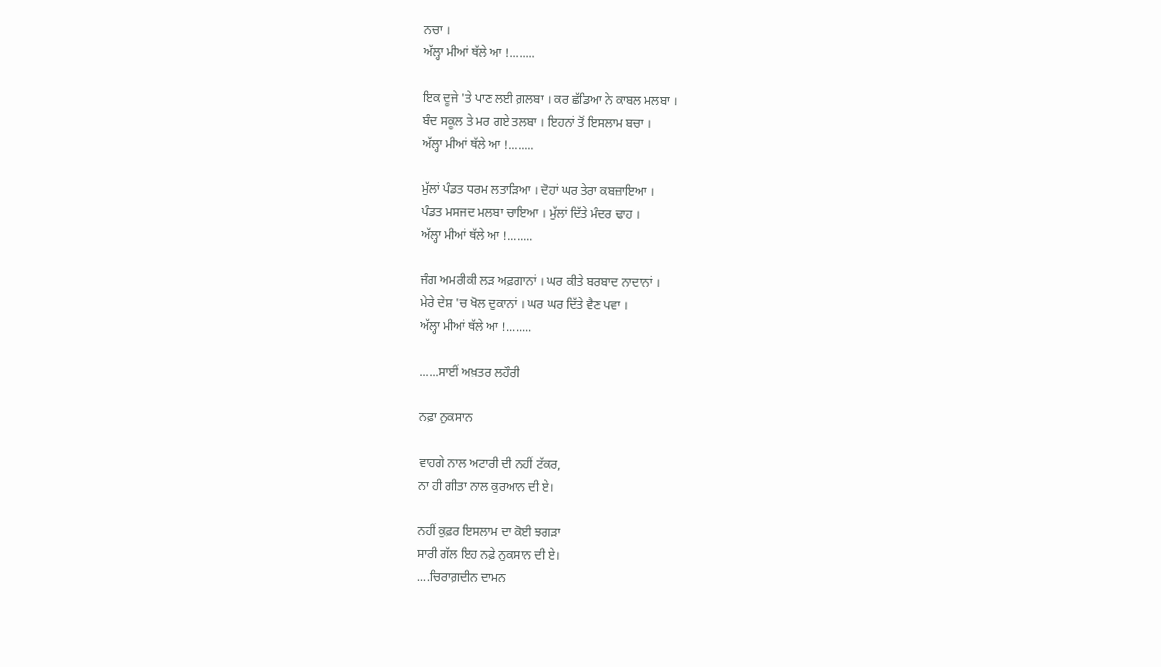ਨਚਾ ।
ਅੱਲ੍ਹਾ ਮੀਆਂ ਥੱਲੇ ਆ !........

ਇਕ ਦੂਜੇ 'ਤੇ ਪਾਣ ਲਈ ਗ਼ਲਬਾ । ਕਰ ਛੱਡਿਆ ਨੇ ਕਾਬਲ ਮਲਬਾ ।
ਬੰਦ ਸਕੂਲ ਤੇ ਮਰ ਗਏ ਤਲਬਾ । ਇਹਨਾਂ ਤੋਂ ਇਸਲਾਮ ਬਚਾ ।
ਅੱਲ੍ਹਾ ਮੀਆਂ ਥੱਲੇ ਆ !........

ਮੁੱਲਾਂ ਪੰਡਤ ਧਰਮ ਲਤਾੜਿਆ । ਦੋਹਾਂ ਘਰ ਤੇਰਾ ਕਬਜ਼ਾਇਆ ।
ਪੰਡਤ ਮਸਜਦ ਮਲਬਾ ਚਾਇਆ । ਮੁੱਲਾਂ ਦਿੱਤੇ ਮੰਦਰ ਢਾਹ ।
ਅੱਲ੍ਹਾ ਮੀਆਂ ਥੱਲੇ ਆ !........

ਜੰਗ ਅਮਰੀਕੀ ਲੜ ਅਫ਼ਗਾਨਾਂ । ਘਰ ਕੀਤੇ ਬਰਬਾਦ ਨਾਦਾਨਾਂ ।
ਮੇਰੇ ਦੇਸ਼ 'ਚ ਖੋਲ ਦੁਕਾਨਾਂ । ਘਰ ਘਰ ਦਿੱਤੇ ਵੈਣ ਪਵਾ ।
ਅੱਲ੍ਹਾ ਮੀਆਂ ਥੱਲੇ ਆ !........

......ਸਾਈਂ ਅਖ਼ਤਰ ਲਹੌਰੀ

ਨਫ਼ਾ ਨੁਕਸਾਨ

ਵਾਹਗੇ ਨਾਲ ਅਟਾਰੀ ਦੀ ਨਹੀਂ ਟੱਕਰ,
ਨਾ ਹੀ ਗੀਤਾ ਨਾਲ ਕੁਰਆਨ ਦੀ ਏ।

ਨਹੀਂ ਕੁਫ਼ਰ ਇਸਲਾਮ ਦਾ ਕੋਈ ਝਗੜਾ
ਸਾਰੀ ਗੱਲ ਇਹ ਨਫ਼ੇ ਨੁਕਸਾਨ ਦੀ ਏ।
....ਚਿਰਾਗ਼ਦੀਨ ਦਾਮਨ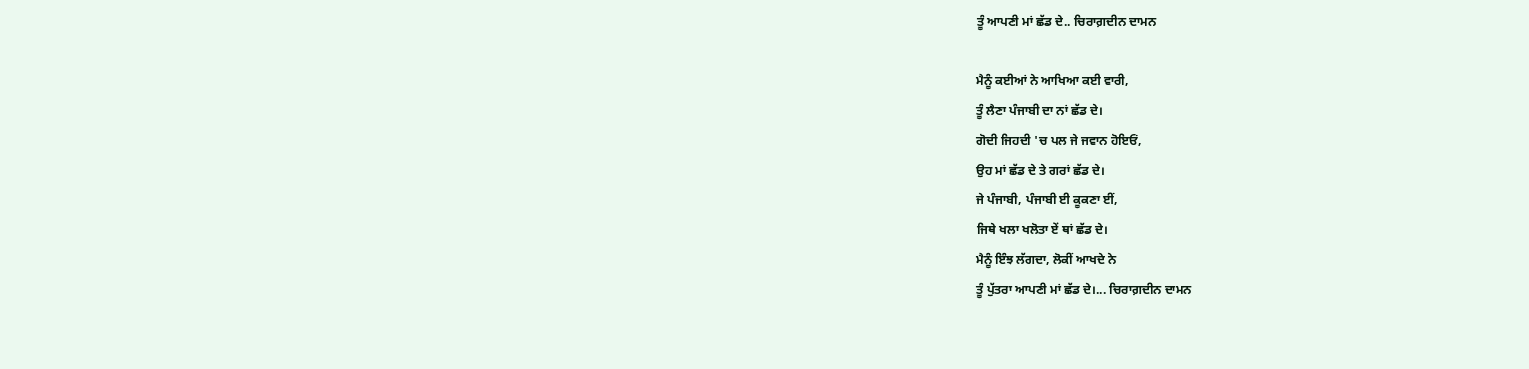ਤੂੰ ਆਪਣੀ ਮਾਂ ਛੱਡ ਦੇ.. ਚਿਰਾਗ਼ਦੀਨ ਦਾਮਨ

ਮੈਨੂੰ ਕਈਆਂ ਨੇ ਆਖਿਆ ਕਈ ਵਾਰੀ,
ਤੂੰ ਲੈਣਾ ਪੰਜਾਬੀ ਦਾ ਨਾਂ ਛੱਡ ਦੇ।
ਗੋਦੀ ਜਿਹਦੀ 'ਚ ਪਲ ਜੇ ਜਵਾਨ ਹੋਇਓਂ,
ਉਹ ਮਾਂ ਛੱਡ ਦੇ ਤੇ ਗਰਾਂ ਛੱਡ ਦੇ।
ਜੇ ਪੰਜਾਬੀ, ਪੰਜਾਬੀ ਈ ਕੂਕਣਾ ਈਂ,
ਜਿਥੇ ਖਲਾ ਖਲੋਤਾ ਏਂ ਥਾਂ ਛੱਡ ਦੇ।
ਮੈਨੂੰ ਇੰਝ ਲੱਗਦਾ, ਲੋਕੀਂ ਆਖਦੇ ਨੇ
ਤੂੰ ਪੁੱਤਰਾ ਆਪਣੀ ਮਾਂ ਛੱਡ ਦੇ।... ਚਿਰਾਗ਼ਦੀਨ ਦਾਮਨ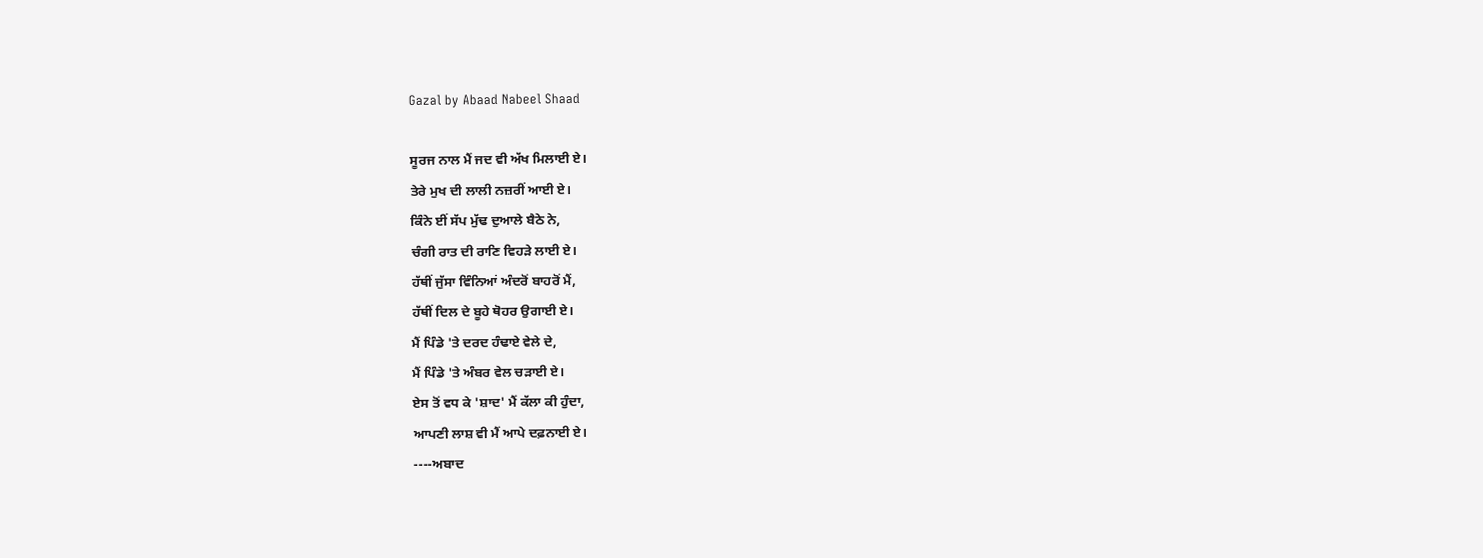Gazal by Abaad Nabeel Shaad

ਸੂਰਜ ਨਾਲ ਮੈਂ ਜਦ ਵੀ ਅੱਖ ਮਿਲਾਈ ਏ।
ਤੇਰੇ ਮੁਖ ਦੀ ਲਾਲੀ ਨਜ਼ਰੀਂ ਆਈ ਏ।
ਕਿੰਨੇ ਈਂ ਸੱਪ ਮੁੱਢ ਦੁਆਲੇ ਬੈਠੇ ਨੇ,
ਚੰਗੀ ਰਾਤ ਦੀ ਰਾਣਿ ਵਿਹੜੇ ਲਾਈ ਏ।
ਹੱਥੀਂ ਜੁੱਸਾ ਵਿੰਨਿਆਂ ਅੰਦਰੋਂ ਬਾਹਰੋਂ ਮੈਂ,
ਹੱਥੀਂ ਦਿਲ ਦੇ ਬੂਹੇ ਥੋਹਰ ਉਗਾਈ ਏ।
ਮੈਂ ਪਿੰਡੇ 'ਤੇ ਦਰਦ ਹੰਢਾਏ ਵੇਲੇ ਦੇ,
ਮੈਂ ਪਿੰਡੇ 'ਤੇ ਅੰਬਰ ਵੇਲ ਚੜਾਈ ਏ।
ਏਸ ਤੋਂ ਵਧ ਕੇ 'ਸ਼ਾਦ' ਮੈਂ ਕੱਲਾ ਕੀ ਹੁੰਦਾ,
ਆਪਣੀ ਲਾਸ਼ ਵੀ ਮੈਂ ਆਪੇ ਦਫ਼ਨਾਈ ਏ।
----ਅਬਾਦ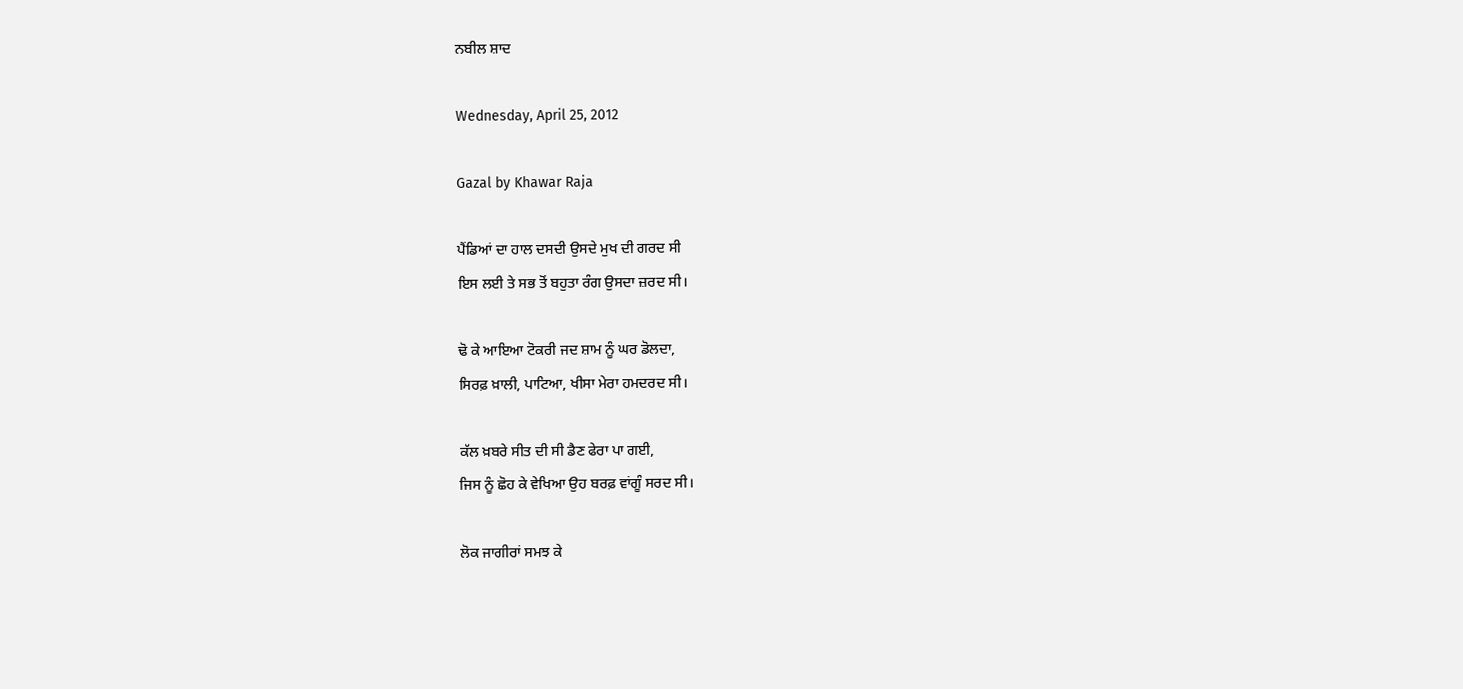ਨਬੀਲ ਸ਼ਾਦ

Wednesday, April 25, 2012

Gazal by Khawar Raja

ਪੈਂਡਿਆਂ ਦਾ ਹਾਲ ਦਸਦੀ ਉਸਦੇ ਮੁਖ ਦੀ ਗਰਦ ਸੀ
ਇਸ ਲਈ ਤੇ ਸਭ ਤੋਂ ਬਹੁਤਾ ਰੰਗ ਉਸਦਾ ਜ਼ਰਦ ਸੀ।

ਢੋ ਕੇ ਆਇਆ ਟੋਕਰੀ ਜਦ ਸ਼ਾਮ ਨੂੰ ਘਰ ਡੋਲਦਾ,
ਸਿਰਫ਼ ਖ਼ਾਲੀ, ਪਾਟਿਆ, ਖੀਸਾ ਮੇਰਾ ਹਮਦਰਦ ਸੀ।

ਕੱਲ ਖ਼ਬਰੇ ਸੀਤ ਦੀ ਸੀ ਡੈਣ ਫੇਰਾ ਪਾ ਗਈ,
ਜਿਸ ਨੂੰ ਛੋਹ ਕੇ ਵੇਖਿਆ ਉਹ ਬਰਫ਼ ਵਾਂਗੂੰ ਸਰਦ ਸੀ।

ਲੋਕ ਜਾਗੀਰਾਂ ਸਮਝ ਕੇ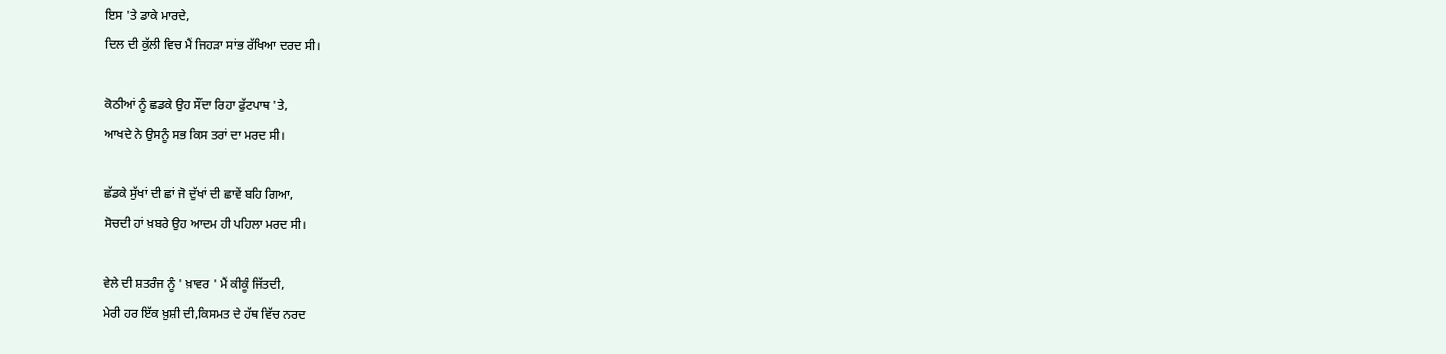ਇਸ 'ਤੇ ਡਾਕੇ ਮਾਰਦੇ,
ਦਿਲ ਦੀ ਕੁੱਲੀ ਵਿਚ ਮੈਂ ਜਿਹੜਾ ਸਾਂਭ ਰੱਖਿਆ ਦਰਦ ਸੀ।

ਕੋਠੀਆਂ ਨੂੰ ਛਡਕੇ ਉਹ ਸੌਂਦਾ ਰਿਹਾ ਫੁੱਟਪਾਥ 'ਤੇ,
ਆਖਦੇ ਨੇ ਉਸਨੂੰ ਸਭ ਕਿਸ ਤਰਾਂ ਦਾ ਮਰਦ ਸੀ।

ਛੱਡਕੇ ਸੁੱਖਾਂ ਦੀ ਛਾਂ ਜੋ ਦੁੱਖਾਂ ਦੀ ਛਾਵੇਂ ਬਹਿ ਗਿਆ,
ਸੋਚਦੀ ਹਾਂ ਖ਼ਬਰੇ ਉਹ ਆਦਮ ਹੀ ਪਹਿਲਾ ਮਰਦ ਸੀ।

ਵੇਲੇ ਦੀ ਸ਼ਤਰੰਜ ਨੂੰ ' ਖ਼ਾਵਰ ' ਮੈਂ ਕੀਕੂੰ ਜਿੱਤਦੀ,
ਮੇਰੀ ਹਰ ਇੱਕ ਖ਼ੁਸ਼ੀ ਦੀ,ਕਿਸਮਤ ਦੇ ਹੱਥ ਵਿੱਚ ਨਰਦ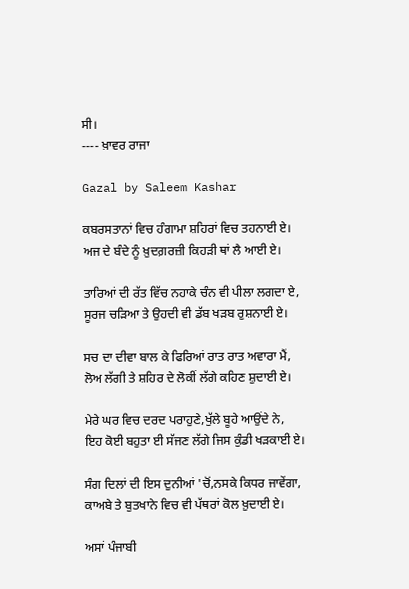ਸੀ।
---- ਖ਼ਾਵਰ ਰਾਜਾ

Gazal by Saleem Kashar

ਕਬਰਸਤਾਨਾਂ ਵਿਚ ਹੰਗਾਮਾ ਸ਼ਹਿਰਾਂ ਵਿਚ ਤਹਨਾਈ ਏ।
ਅਜ ਦੇ ਬੰਦੇ ਨੂੰ ਖ਼ੁਦਗ਼ਰਜ਼ੀ ਕਿਹੜੀ ਥਾਂ ਲੈ ਆਈ ਏ।

ਤਾਰਿਆਂ ਦੀ ਰੱਤ ਵਿੱਚ ਨਹਾਕੇ ਚੰਨ ਵੀ ਪੀਲਾ ਲਗਦਾ ਏ,
ਸੂਰਜ ਚੜਿਆ ਤੇ ਉਹਦੀ ਵੀ ਡੱਬ ਖੜਬ ਰੁਸ਼ਨਾਈ ਏ।

ਸਚ ਦਾ ਦੀਵਾ ਬਾਲ ਕੇ ਫਿਰਿਆਂ ਰਾਤ ਰਾਤ ਅਵਾਰਾ ਮੈਂ,
ਲੋਅ ਲੱਗੀ ਤੇ ਸ਼ਹਿਰ ਦੇ ਲੋਕੀਂ ਲੱਗੇ ਕਹਿਣ ਸ਼ੁਦਾਈ ਏ।

ਮੇਰੇ ਘਰ ਵਿਚ ਦਰਦ ਪਰਾਹੁਣੇ,ਖੁੱਲੇ ਬੂਹੇ ਆਉਂਦੇ ਨੇ,
ਇਹ ਕੋਈ ਬਹੁਤਾ ਈ ਸੱਜਣ ਲੱਗੇ ਜਿਸ ਕੁੰਡੀ ਖੜਕਾਈ ਏ।

ਸੰਗ ਦਿਲਾਂ ਦੀ ਇਸ ਦੁਨੀਆਂ 'ਚੋਂ,ਨਸਕੇ ਕਿਧਰ ਜਾਵੇਂਗਾ,
ਕਾਅਬੇ ਤੇ ਬੁਤਖਾਨੇ ਵਿਚ ਵੀ ਪੱਥਰਾਂ ਕੋਲ ਖ਼ੁਦਾਈ ਏ।

ਅਸਾਂ ਪੰਜਾਬੀ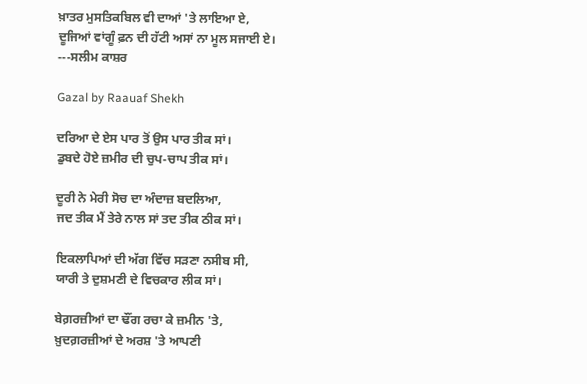ਖ਼ਾਤਰ ਮੁਸਤਿਕਬਿਲ ਵੀ ਦਾਆਂ 'ਤੇ ਲਾਇਆ ਏ,
ਦੂਜਿਆਂ ਵਾਂਗੂੰ ਫ਼ਨ ਦੀ ਹੱਟੀ ਅਸਾਂ ਨਾ ਮੂਲ ਸਜਾਈ ਏ।
---ਸਲੀਮ ਕਾਸ਼ਰ

Gazal by Raauaf Shekh

ਦਰਿਆ ਦੇ ਏਸ ਪਾਰ ਤੋਂ ਉਸ ਪਾਰ ਤੀਕ ਸਾਂ।
ਡੁਬਦੇ ਹੋਏ ਜ਼ਮੀਰ ਦੀ ਚੁਪ-ਚਾਪ ਤੀਕ ਸਾਂ।

ਦੂਰੀ ਨੇ ਮੇਰੀ ਸੋਚ ਦਾ ਅੰਦਾਜ਼ ਬਦਲਿਆ,
ਜਦ ਤੀਕ ਮੈਂ ਤੇਰੇ ਨਾਲ ਸਾਂ ਤਦ ਤੀਕ ਠੀਕ ਸਾਂ।

ਇਕਲਾਪਿਆਂ ਦੀ ਅੱਗ ਵਿੱਚ ਸੜਣਾ ਨਸੀਬ ਸੀ,
ਯਾਰੀ ਤੇ ਦੁਸ਼ਮਣੀ ਦੇ ਵਿਚਕਾਰ ਲੀਕ ਸਾਂ।

ਬੇਗ਼ਰਜ਼ੀਆਂ ਦਾ ਢੌਂਗ ਰਚਾ ਕੇ ਜ਼ਮੀਨ 'ਤੇ,
ਖ਼ੁਦਗ਼ਰਜ਼ੀਆਂ ਦੇ ਅਰਸ਼ 'ਤੇ ਆਪਣੀ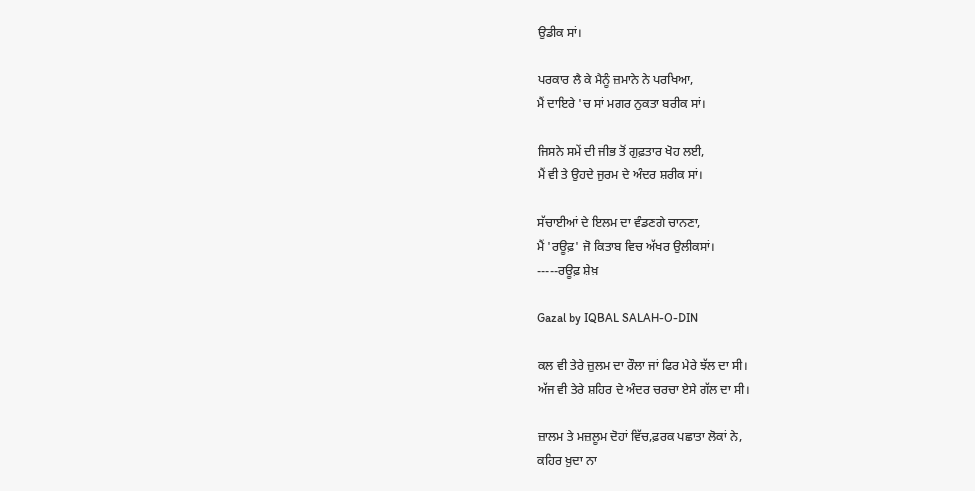ਉਡੀਕ ਸਾਂ।

ਪਰਕਾਰ ਲੈ ਕੇ ਮੈਨੂੰ ਜ਼ਮਾਨੇ ਨੇ ਪਰਖਿਆ,
ਮੈਂ ਦਾਇਰੇ 'ਚ ਸਾਂ ਮਗਰ ਨੁਕਤਾ ਬਰੀਕ ਸਾਂ।

ਜਿਸਨੇ ਸਮੇਂ ਦੀ ਜੀਭ ਤੋਂ ਗੁਫ਼ਤਾਰ ਖੋਹ ਲਈ,
ਮੈਂ ਵੀ ਤੇ ਉਹਦੇ ਜੁਰਮ ਦੇ ਅੰਦਰ ਸ਼ਰੀਕ ਸਾਂ।

ਸੱਚਾਈਆਂ ਦੇ ਇਲਮ ਦਾ ਵੰਡਣਗੇ ਚਾਨਣਾ,
ਮੈਂ 'ਰਊਫ਼' ਜੋ ਕਿਤਾਬ ਵਿਚ ਅੱਖਰ ਉਲੀਕਸਾਂ।
-----ਰਊਫ਼ ਸ਼ੇਖ਼

Gazal by IQBAL SALAH-O-DIN

ਕਲ ਵੀ ਤੇਰੇ ਜ਼ੁਲਮ ਦਾ ਰੌਲਾ ਜਾਂ ਫਿਰ ਮੇਰੇ ਝੱਲ ਦਾ ਸੀ।
ਅੱਜ ਵੀ ਤੇਰੇ ਸ਼ਹਿਰ ਦੇ ਅੰਦਰ ਚਰਚਾ ਏਸੇ ਗੱਲ ਦਾ ਸੀ।

ਜ਼ਾਲਮ ਤੇ ਮਜ਼ਲੂਮ ਦੋਹਾਂ ਵਿੱਚ,ਫ਼ਰਕ ਪਛਾਤਾ ਲੋਕਾਂ ਨੇ,
ਕਹਿਰ ਖ਼ੁਦਾ ਨਾ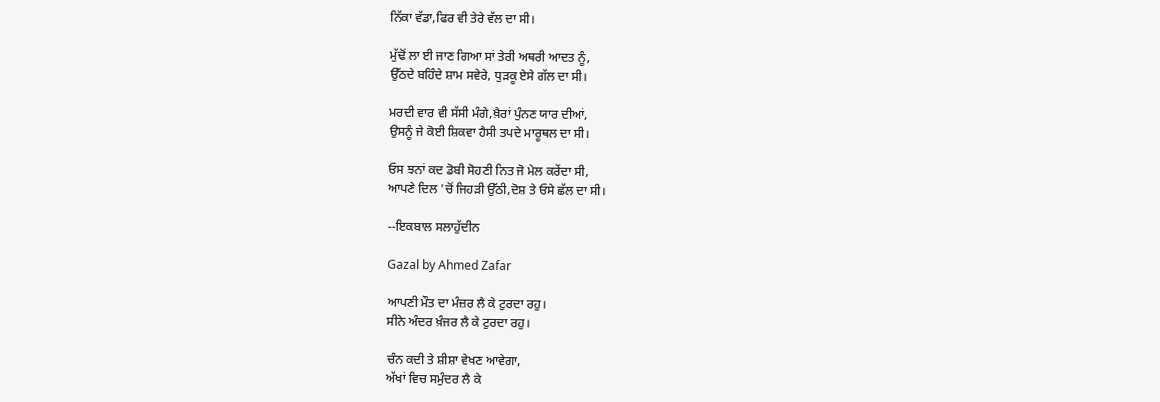ਨਿੱਕਾ ਵੱਡਾ,ਫਿਰ ਵੀ ਤੇਰੇ ਵੱਲ ਦਾ ਸੀ।

ਮੁੱਢੋਂ ਲਾ ਈ ਜਾਣ ਗਿਆ ਸਾਂ ਤੇਰੀ ਅਥਰੀ ਆਦਤ ਨੂੰ,
ਉੱਠਦੇ ਬਹਿੰਦੇ ਸ਼ਾਮ ਸਵੇਰੇ, ਧੁੜਕੂ ਏਸੇ ਗੱਲ ਦਾ ਸੀ।

ਮਰਦੀ ਵਾਰ ਵੀ ਸੱਸੀ ਮੰਗੇ,ਖ਼ੈਰਾਂ ਪੁੰਨਣ ਯਾਰ ਦੀਆਂ,
ਉਸਨੂੰ ਜੇ ਕੋਈ ਸ਼ਿਕਵਾ ਹੈਸੀ ਤਪਦੇ ਮਾਰੂਥਲ ਦਾ ਸੀ।

ਓਸ ਝਨਾਂ ਕਦ ਡੋਬੀ ਸੋਹਣੀ ਨਿਤ ਜੋ ਮੇਲ ਕਰੇਂਦਾ ਸੀ,
ਆਪਣੇ ਦਿਲ 'ਚੋਂ ਜਿਹੜੀ ਉੱਠੀ,ਦੋਸ਼ ਤੇ ਓਸੇ ਛੱਲ ਦਾ ਸੀ।

--ਇਕਬਾਲ ਸਲਾਹੁੱਦੀਨ

Gazal by Ahmed Zafar

ਆਪਣੀ ਮੌਤ ਦਾ ਮੰਜ਼ਰ ਲੈ ਕੇ ਟੁਰਦਾ ਰਹੁ।
ਸੀਨੇ ਅੰਦਰ ਖ਼ੰਜਰ ਲੈ ਕੇ ਟੁਰਦਾ ਰਹੁ।

ਚੰਨ ਕਦੀ ਤੇ ਸ਼ੀਸ਼ਾ ਵੇਖਣ ਆਵੇਗਾ,
ਅੱਖਾਂ ਵਿਚ ਸਮੁੰਦਰ ਲੈ ਕੇ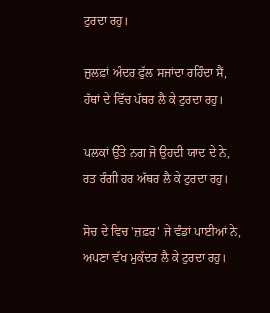ਟੁਰਦਾ ਰਹੁ।

ਜ਼ੁਲਫ਼ਾਂ ਅੰਦਰ ਫੁੱਲ ਸਜਾਂਦਾ ਰਹਿੰਦਾ ਸੈਂ,
ਹੱਥਾਂ ਦੇ ਵਿੱਚ ਪੱਥਰ ਲੈ ਕੇ ਟੁਰਦਾ ਰਹੁ।

ਪਲਕਾਂ ਉੱਤੇ ਨਗ ਜੋ ਉਹਦੀ ਯਾਦ ਦੇ ਨੇ,
ਰਤ ਰੰਗੀ ਹਰ ਅੱਥਰ ਲੈ ਕੇ ਟੁਰਦਾ ਰਹੁ।

ਸੋਚ ਦੇ ਵਿਚ 'ਜ਼ਫ਼ਰ' ਜੇ ਵੰਡਾਂ ਪਾਈਆਂ ਨੇ,
ਅਪਣਾ ਵੱਖ ਮੁਕੱਦਰ ਲੈ ਕੇ ਟੁਰਦਾ ਰਹੁ।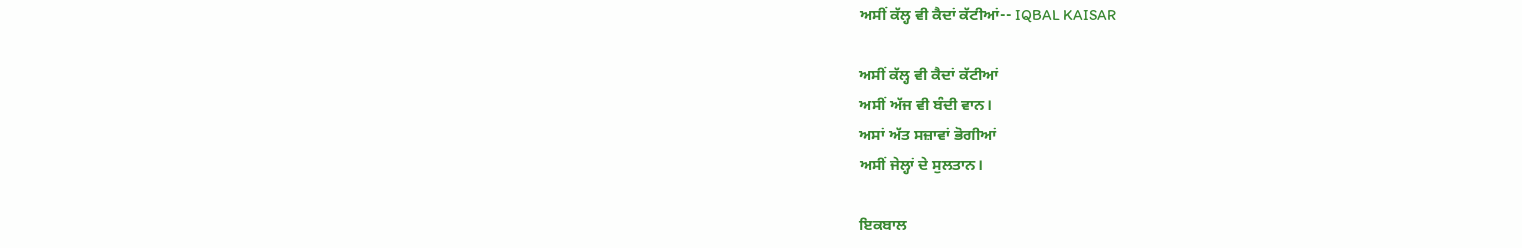ਅਸੀਂ ਕੱਲ੍ਹ ਵੀ ਕੈਦਾਂ ਕੱਟੀਆਂ-- IQBAL KAISAR

ਅਸੀਂ ਕੱਲ੍ਹ ਵੀ ਕੈਦਾਂ ਕੱਟੀਆਂ
ਅਸੀਂ ਅੱਜ ਵੀ ਬੰਦੀ ਵਾਨ।
ਅਸਾਂ ਅੱਤ ਸਜ਼ਾਵਾਂ ਭੋਗੀਆਂ
ਅਸੀਂ ਜੇਲ੍ਹਾਂ ਦੇ ਸੁਲਤਾਨ।

ਇਕਬਾਲ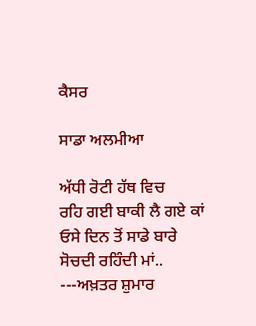ਕੈਸਰ

ਸਾਡਾ ਅਲਮੀਆ

ਅੱਧੀ ਰੋਟੀ ਹੱਥ ਵਿਚ
ਰਹਿ ਗਈ ਬਾਕੀ ਲੈ ਗਏ ਕਾਂ
ਓਸੇ ਦਿਨ ਤੋਂ ਸਾਡੇ ਬਾਰੇ
ਸੋਚਦੀ ਰਹਿੰਦੀ ਮਾਂ..
---ਅਖ਼ਤਰ ਸ਼ੁਮਾਰ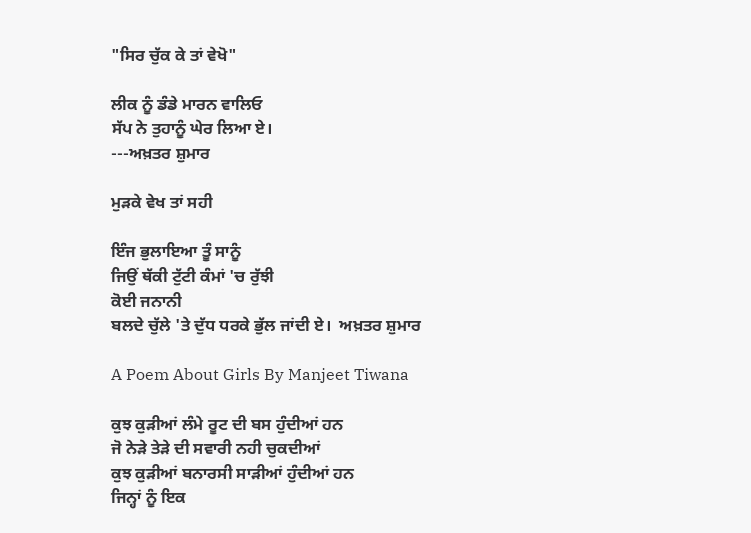"ਸਿਰ ਚੁੱਕ ਕੇ ਤਾਂ ਵੇਖੋ"

ਲੀਕ ਨੂੰ ਡੰਡੇ ਮਾਰਨ ਵਾਲਿਓ
ਸੱਪ ਨੇ ਤੁਹਾਨੂੰ ਘੇਰ ਲਿਆ ਏ।
---ਅਖ਼ਤਰ ਸ਼ੁਮਾਰ

ਮੁੜਕੇ ਵੇਖ ਤਾਂ ਸਹੀ

ਇੰਜ ਭੁਲਾਇਆ ਤੂੰ ਸਾਨੂੰ
ਜਿਉਂ ਥੱਕੀ ਟੁੱਟੀ ਕੰਮਾਂ 'ਚ ਰੁੱਝੀ
ਕੋਈ ਜਨਾਨੀ
ਬਲਦੇ ਚੁੱਲੇ 'ਤੇ ਦੁੱਧ ਧਰਕੇ ਭੁੱਲ ਜਾਂਦੀ ਏ।  ਅਖ਼ਤਰ ਸ਼ੁਮਾਰ

A Poem About Girls By Manjeet Tiwana

ਕੁਝ ਕੁੜੀਆਂ ਲੰਮੇ ਰੂਟ ਦੀ ਬਸ ਹੁੰਦੀਆਂ ਹਨ
ਜੋ ਨੇੜੇ ਤੇੜੇ ਦੀ ਸਵਾਰੀ ਨਹੀ ਚੁਕਦੀਆਂ
ਕੁਝ ਕੁੜੀਆਂ ਬਨਾਰਸੀ ਸਾੜੀਆਂ ਹੁੰਦੀਆਂ ਹਨ
ਜਿਨ੍ਹਾਂ ਨੂੰ ਇਕ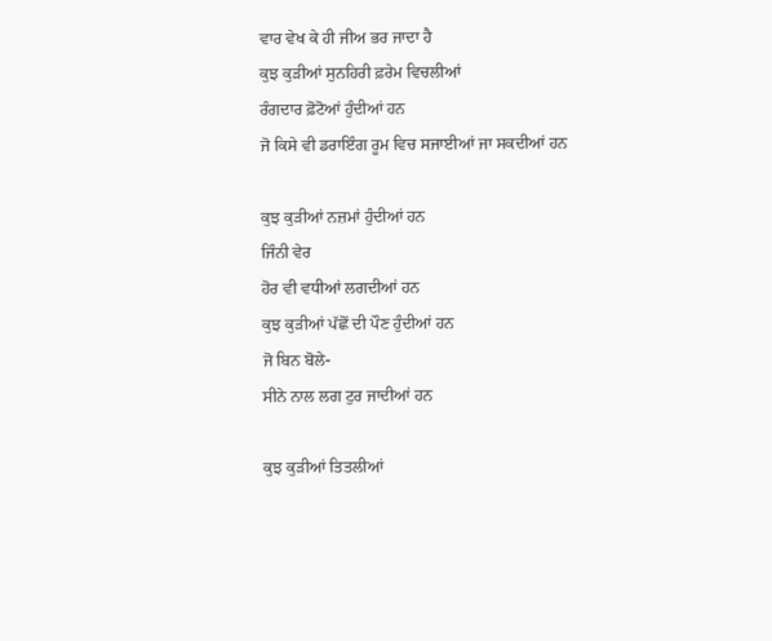ਵਾਰ ਵੇਖ ਕੇ ਹੀ ਜੀਅ ਭਰ ਜਾਦਾ ਹੈ
ਕੁਝ ਕੁੜੀਆਂ ਸੁਨਹਿਰੀ ਫ਼ਰੇਮ ਵਿਚਲੀਆਂ
ਰੰਗਦਾਰ ਫ਼ੋਟੋਆਂ ਹੁੰਦੀਆਂ ਹਨ
ਜੋ ਕਿਸੇ ਵੀ ਡਰਾਇੰਗ ਰੂਮ ਵਿਚ ਸਜਾਈਆਂ ਜਾ ਸਕਦੀਆਂ ਹਨ

ਕੁਝ ਕੁੜੀਆਂ ਨਜ਼ਮਾਂ ਹੁੰਦੀਆਂ ਹਨ
ਜਿੰਨੀ ਵੇਰ
ਹੋਰ ਵੀ ਵਧੀਆਂ ਲਗਦੀਆਂ ਹਨ
ਕੁਝ ਕੁੜੀਆਂ ਪੱਛੋਂ ਦੀ ਪੌਣ ਹੁੰਦੀਆਂ ਹਨ
ਜੋ ਬਿਨ ਬੋਲੇ-
ਸੀਨੇ ਨਾਲ ਲਗ ਟੁਰ ਜਾਦੀਆਂ ਹਨ

ਕੁਝ ਕੁੜੀਆਂ ਤਿਤਲੀਆਂ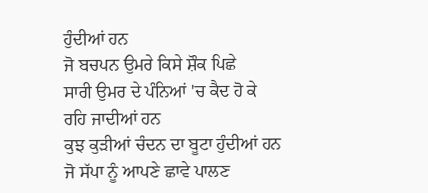ਹੁੰਦੀਆਂ ਹਨ
ਜੋ ਬਚਪਨ ਉਮਰੇ ਕਿਸੇ ਸ਼ੌਕ ਪਿਛੇ
ਸਾਰੀ ਉਮਰ ਦੇ ਪੰਨਿਆਂ 'ਚ ਕੈਦ ਹੋ ਕੇ
ਰਹਿ ਜਾਦੀਆਂ ਹਨ
ਕੁਝ ਕੁੜੀਆਂ ਚੰਦਨ ਦਾ ਬੂਟਾ ਹੁੰਦੀਆਂ ਹਨ
ਜੋ ਸੱਪਾ ਨੂੰ ਆਪਣੇ ਛਾਵੇ ਪਾਲਣ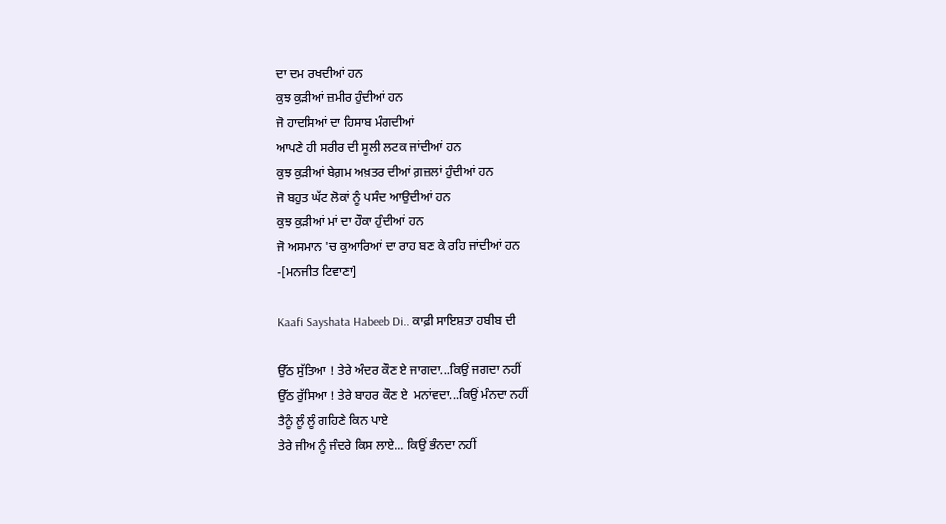ਦਾ ਦਮ ਰਖਦੀਆਂ ਹਨ
ਕੁਝ ਕੁੜੀਆਂ ਜ਼ਮੀਰ ਹੁੰਦੀਆਂ ਹਨ
ਜੋ ਹਾਦਸਿਆਂ ਦਾ ਹਿਸਾਬ ਮੰਗਦੀਆਂ
ਆਪਣੇ ਹੀ ਸਰੀਰ ਦੀ ਸੂਲੀ ਲਟਕ ਜਾਂਦੀਆਂ ਹਨ
ਕੁਝ ਕੁੜੀਆਂ ਬੇਗ਼ਮ ਅਖ਼ਤਰ ਦੀਆਂ ਗ਼ਜ਼ਲਾਂ ਹੁੰਦੀਆਂ ਹਨ
ਜੋ ਬਹੁਤ ਘੱਟ ਲੋਕਾਂ ਨੂੰ ਪਸੰਦ ਆਉਦੀਆਂ ਹਨ
ਕੁਝ ਕੁੜੀਆਂ ਮਾਂ ਦਾ ਹੌਕਾ ਹੁੰਦੀਆਂ ਹਨ
ਜੋ ਅਸਮਾਨ 'ਚ ਕੁਆਰਿਆਂ ਦਾ ਰਾਹ ਬਣ ਕੇ ਰਹਿ ਜਾਂਦੀਆਂ ਹਨ
-[ਮਨਜੀਤ ਟਿਵਾਣਾ]

Kaafi Sayshata Habeeb Di.. ਕਾਫ਼ੀ ਸਾਇਸ਼ਤਾ ਹਬੀਬ ਦੀ

ਉੱਠ ਸੁੱਤਿਆ ! ਤੇਰੇ ਅੰਦਰ ਕੌਣ ਏ ਜਾਗਦਾ...ਕਿਉਂ ਜਗਦਾ ਨਹੀਂ
ਉੱਠ ਰੁੱਸਿਆ ! ਤੇਰੇ ਬਾਹਰ ਕੌਣ ਏ  ਮਨਾਂਵਦਾ...ਕਿਉਂ ਮੰਨਦਾ ਨਹੀਂ
ਤੈਨੂੰ ਲੂੰ ਲੂੰ ਗਹਿਣੇ ਕਿਨ ਪਾਏ
ਤੇਰੇ ਜੀਅ ਨੂੰ ਜੰਦਰੇ ਕਿਸ ਲਾਏ... ਕਿਉਂ ਭੰਨਦਾ ਨਹੀਂ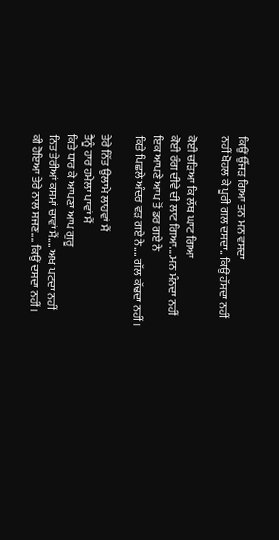ਕਿਉਂ ਉੱਜੜ ਗਿਆ ਤਨ ਮਨ ਵਸਦਾ
ਨਹੀਂ ਖੋਹਲ ਕੇ ਪੂਰੀ ਗਲ ਦਸਦਾ.. ਕਿਉਂ ਹੱਸਦਾ ਨਹੀਂ

ਕੋਈ ਚੜਿਆ ਕਿ ਲੱਥ ਘਾਟ ਗਿਆ
ਕੋਈ ਰੰਗ ਦੀਵੇ ਦੀ ਲਾਟ ਗਿਆ....ਮਨ ਮੰਨਦਾ ਨਹੀਂ
ਇਕ ਆਪਣੇ ਆਪ ਤੋਂ ਡਰ ਗਏ ਨੇ
ਕਿਤੇ ਪਿਛਲੇ ਅੰਦਰ ਵੜ ਗਏ ਨੇ.... ਗੱਲ ਕੱਢਦਾ ਨਹੀਂ।

ਤੇਰੇ ਨਿੱਤ ਉਲਾਮੇ ਲਾਹਵਾਂ ਮੈਂ
ਤੈਨੂੰ ਹਾਰ ਹਮੇਲਾ ਪਾਵਾਂ ਮੈਂ
ਕਿਤੇ ਧਾਰ ਕੇ ਆਪਣਾ ਆਪ ਗੁਰੂ
ਨਿਤ ਤੇਰੀਆਂ ਕਸਮਾਂ ਚਾਵਾਂ ਮੈਂ.... ਅਖ ਪਟਦਾ ਨਹੀਂ
ਕੀ ਹੋਇਆ ਤੇਰੇ ਨਾਲ ਸਜਣ.... ਕਿਉਂ ਦਸਦਾ ਨਹੀਂ।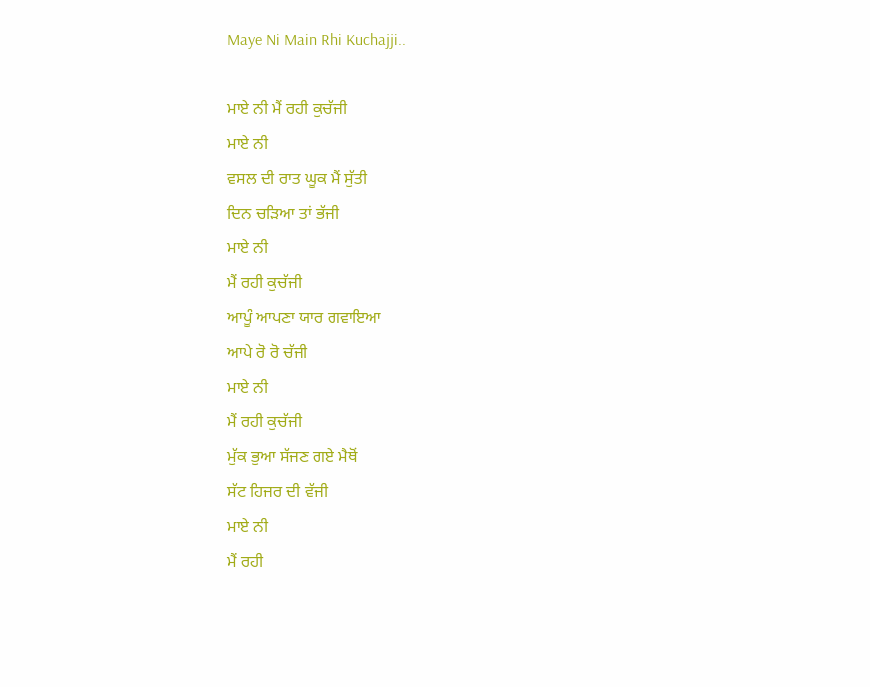Maye Ni Main Rhi Kuchajji..

ਮਾਏ ਨੀ ਮੈਂ ਰਹੀ ਕੁਚੱਜੀ
ਮਾਏ ਨੀ
ਵਸਲ ਦੀ ਰਾਤ ਘੂਕ ਮੈਂ ਸੁੱਤੀ
ਦਿਨ ਚੜਿਆ ਤਾਂ ਭੱਜੀ
ਮਾਏ ਨੀ
ਮੈਂ ਰਹੀ ਕੁਚੱਜੀ
ਆਪੂੰ ਆਪਣਾ ਯਾਰ ਗਵਾਇਆ
ਆਪੇ ਰੋ ਰੋ ਚੱਜੀ
ਮਾਏ ਨੀ
ਮੈਂ ਰਹੀ ਕੁਚੱਜੀ
ਮੁੱਕ ਭੁਆ ਸੱਜਣ ਗਏ ਮੈਥੋਂ
ਸੱਟ ਹਿਜਰ ਦੀ ਵੱਜੀ
ਮਾਏ ਨੀ
ਮੈਂ ਰਹੀ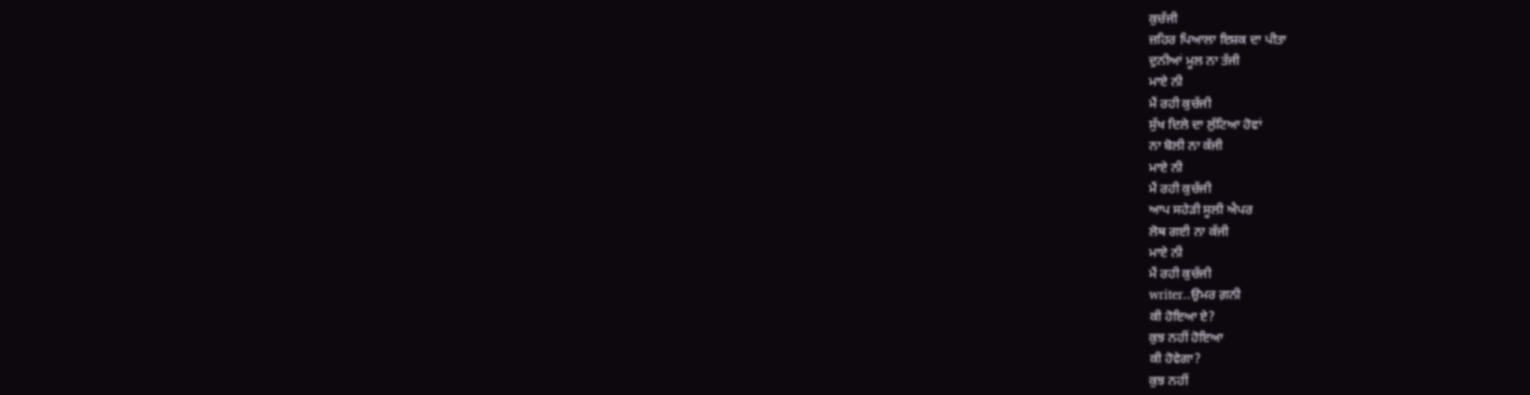ਕੁਚੱਜੀ
ਜ਼ਹਿਰ ਪਿਆਲਾ ਇਸ਼ਕ ਦਾ ਪੀਤਾ
ਦੁਨੀਆਂ ਮੂਲ ਨਾ ਤੱਜੀ
ਮਾਏ ਨੀ
ਮੈਂ ਰਹੀ ਕੁਚੱਜੀ
ਸੁੱਖ ਦਿਲੇ ਦਾ ਲੁੱਟਿਆ ਹੋਵਾਂ
ਨਾ ਬੋਲੀ ਨਾ ਕੱਜੀ
ਮਾਏ ਨੀ
ਮੈਂ ਰਹੀ ਕੁਚੱਜੀ
ਆਪ ਸਹੇੜੀ ਸੂਲੀ ਐਪਰ
ਲੋਥ ਗਈ ਨਾ ਕੱਜੀ
ਮਾਏ ਨੀ
ਮੈਂ ਰਹੀ ਕੁਚੱਜੀ
writer..ਉਮਰ ਗ਼ਨੀ
ਕੀ ਹੋਇਆ ਏ?
ਕੁਝ ਨਹੀਂ ਹੋਇਆ
ਕੀ ਹੋਵੇਗਾ?
ਕੁਝ ਨਹੀਂ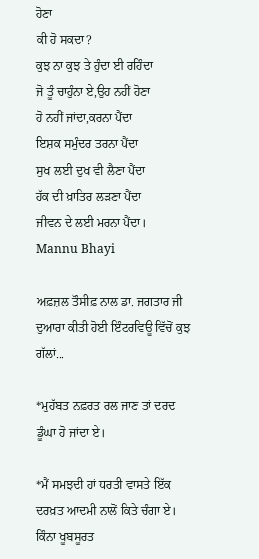ਹੋਣਾ
ਕੀ ਹੋ ਸਕਦਾ?
ਕੁਝ ਨਾ ਕੁਝ ਤੇ ਹੁੰਦਾ ਈ ਰਹਿੰਦਾ
ਜੋ ਤੂੰ ਚਾਹੁੰਨਾ ਏ,ਉਹ ਨਹੀਂ ਹੋਣਾ
ਹੋ ਨਹੀਂ ਜਾਂਦਾ,ਕਰਨਾ ਪੈਂਦਾ
ਇਸ਼ਕ ਸਮੁੰਦਰ ਤਰਨਾ ਪੈਂਦਾ
ਸੁਖ ਲਈ ਦੁਖ ਵੀ ਲੈਣਾ ਪੈਂਦਾ
ਹੱਕ ਦੀ ਖ਼ਾਤਿਰ ਲੜਣਾ ਪੈਂਦਾ
ਜੀਵਨ ਦੇ ਲਈ ਮਰਨਾ ਪੈਂਦਾ।
Mannu Bhayi

ਅਫ਼ਜ਼ਲ ਤੌਸੀਫ਼ ਨਾਲ ਡਾ. ਜਗਤਾਰ ਜੀ ਦੁਆਰਾ ਕੀਤੀ ਹੋਈ ਇੰਟਰਵਿਊ ਵਿੱਚੋਂ ਕੁਝ ਗੱਲਾਂ...

*ਮੁਹੱਬਤ ਨਫ਼ਰਤ ਰਲ ਜਾਣ ਤਾਂ ਦਰਦ ਡੂੰਘਾ ਹੋ ਜਾਂਦਾ ਏ।

*ਮੈਂ ਸਮਝਦੀ ਹਾਂ ਧਰਤੀ ਵਾਸਤੇ ਇੱਕ ਦਰਖ਼ਤ ਆਦਮੀ ਨਾਲੋਂ ਕਿਤੇ ਚੰਗਾ ਏ। ਕਿੰਨਾ ਖੂਬਸੂਰਤ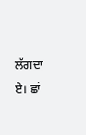ਲੱਗਦਾ ਏ। ਛਾਂ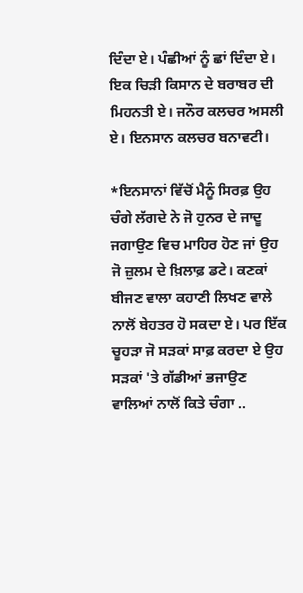ਦਿੰਦਾ ਏ। ਪੰਛੀਆਂ ਨੂੰ ਛਾਂ ਦਿੰਦਾ ਏ। ਇਕ ਚਿੜੀ ਕਿਸਾਨ ਦੇ ਬਰਾਬਰ ਦੀ ਮਿਹਨਤੀ ਏ। ਜਨੌਰ ਕਲਚਰ ਅਸਲੀ ਏ। ਇਨਸਾਨ ਕਲਚਰ ਬਨਾਵਟੀ।

*ਇਨਸਾਨਾਂ ਵਿੱਚੋਂ ਮੈਨੂੰ ਸਿਰਫ਼ ਉਹ ਚੰਗੇ ਲੱਗਦੇ ਨੇ ਜੋ ਹੁਨਰ ਦੇ ਜਾਦੂ ਜਗਾਉਣ ਵਿਚ ਮਾਹਿਰ ਹੋਣ ਜਾਂ ਉਹ ਜੋ ਜ਼ੁਲਮ ਦੇ ਖ਼ਿਲਾਫ਼ ਡਟੇ। ਕਣਕਾਂ ਬੀਜਣ ਵਾਲਾ ਕਹਾਣੀ ਲਿਖਣ ਵਾਲੇ ਨਾਲੋਂ ਬੇਹਤਰ ਹੋ ਸਕਦਾ ਏ। ਪਰ ਇੱਕ ਚੂਹੜਾ ਜੋ ਸੜਕਾਂ ਸਾਫ਼ ਕਰਦਾ ਏ ਉਹ ਸੜਕਾਂ 'ਤੇ ਗੱਡੀਆਂ ਭਜਾਉਣ ਵਾਲਿਆਂ ਨਾਲੋਂ ਕਿਤੇ ਚੰਗਾ ..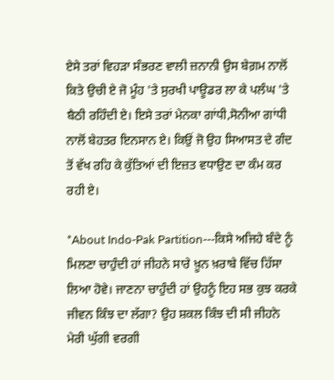ਏਸੇ ਤਰਾਂ ਵਿਹੜਾ ਸੰਭਰਣ ਵਾਲੀ ਜ਼ਨਾਨੀ ਉਸ ਬੇਗ਼ਮ ਨਾਲੋਂ ਕਿਤੇ ਉਚੀ ਏ ਜੋ ਮੂੰਹ 'ਤੇ ਸੁਰਖੀ ਪਾਊਡਰ ਲਾ ਕੇ ਪਲੰਘ 'ਤੇ ਬੈਠੀ ਰਹਿੰਦੀ ਏ। ਇਸੇ ਤਰਾਂ ਮੇਨਕਾ ਗਾਂਧੀ,ਸੋਨੀਆ ਗਾਂਧੀ ਨਾਲੋਂ ਬੇਹਤਰ ਇਨਸਾਨ ਏ। ਕਿਉਂ ਜੋ ਉਹ ਸਿਆਸਤ ਦੇ ਗੰਦ ਤੋਂ ਵੱਖ ਰਹਿ ਕੇ ਕੁੱਤਿਆਂ ਦੀ ਇਜ਼ਤ ਵਧਾਉਣ ਦਾ ਕੰਮ ਕਰ ਰਹੀ ਏ।

*About Indo-Pak Partition---ਕਿਸੇ ਅਜਿਹੇ ਬੰਦੇ ਨੂੰ ਮਿਲਣਾ ਚਾਹੁੰਦੀ ਹਾਂ ਜੀਹਨੇ ਸਾਰੇ ਖ਼ੂਨ ਖ਼ਰਾਬੇ ਵਿੱਚ ਹਿੱਸਾ ਲਿਆ ਹੋਵੇ। ਜਾਣਨਾ ਚਾਹੁੰਦੀ ਹਾਂ ਉਹਨੂੰ ਇਹ ਸਭ ਕੁਝ ਕਰਕੇ ਜੀਵਨ ਕਿੰਝ ਦਾ ਲੱਗਾ? ਉਹ ਸ਼ਕਲ ਕਿੰਝ ਦੀ ਸੀ ਜੀਹਨੇ ਮੇਰੀ ਘੁੱਗੀ ਵਰਗੀ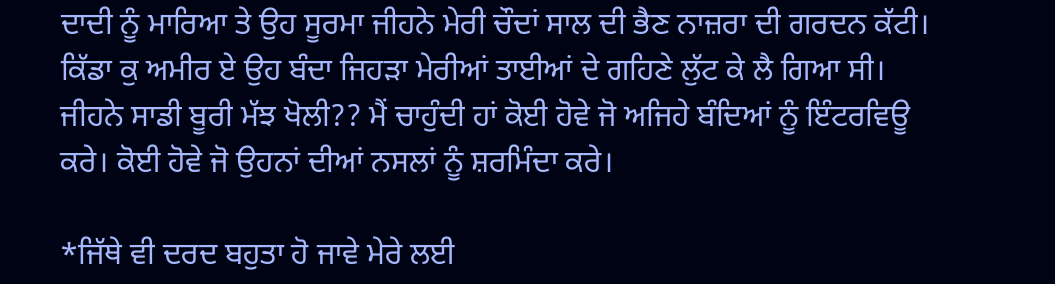ਦਾਦੀ ਨੂੰ ਮਾਰਿਆ ਤੇ ਉਹ ਸੂਰਮਾ ਜੀਹਨੇ ਮੇਰੀ ਚੌਦਾਂ ਸਾਲ ਦੀ ਭੈਣ ਨਾਜ਼ਰਾ ਦੀ ਗਰਦਨ ਕੱਟੀ। ਕਿੱਡਾ ਕੁ ਅਮੀਰ ਏ ਉਹ ਬੰਦਾ ਜਿਹੜਾ ਮੇਰੀਆਂ ਤਾਈਆਂ ਦੇ ਗਹਿਣੇ ਲੁੱਟ ਕੇ ਲੈ ਗਿਆ ਸੀ। ਜੀਹਨੇ ਸਾਡੀ ਬੂਰੀ ਮੱਝ ਖੋਲੀ?? ਮੈਂ ਚਾਹੁੰਦੀ ਹਾਂ ਕੋਈ ਹੋਵੇ ਜੋ ਅਜਿਹੇ ਬੰਦਿਆਂ ਨੂੰ ਇੰਟਰਵਿਊ ਕਰੇ। ਕੋਈ ਹੋਵੇ ਜੋ ਉਹਨਾਂ ਦੀਆਂ ਨਸਲਾਂ ਨੂੰ ਸ਼ਰਮਿੰਦਾ ਕਰੇ।

*ਜਿੱਥੇ ਵੀ ਦਰਦ ਬਹੁਤਾ ਹੋ ਜਾਵੇ ਮੇਰੇ ਲਈ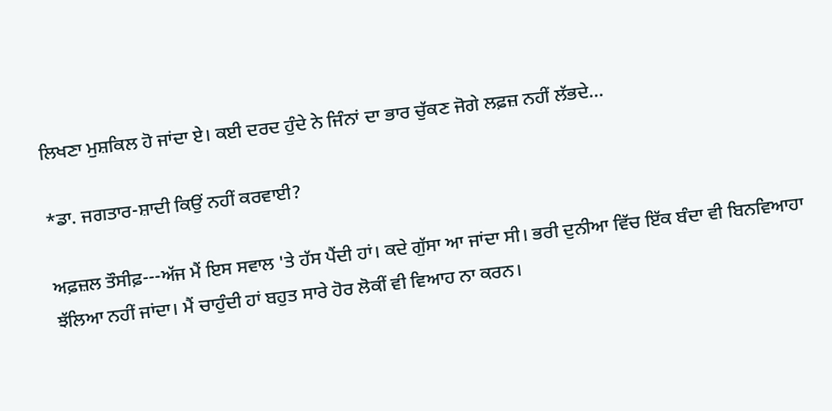ਲਿਖਣਾ ਮੁਸ਼ਕਿਲ ਹੋ ਜਾਂਦਾ ਏ। ਕਈ ਦਰਦ ਹੁੰਦੇ ਨੇ ਜਿੰਨਾਂ ਦਾ ਭਾਰ ਚੁੱਕਣ ਜੋਗੇ ਲਫ਼ਜ਼ ਨਹੀਂ ਲੱਭਦੇ...

*ਡਾ. ਜਗਤਾਰ-ਸ਼ਾਦੀ ਕਿਉਂ ਨਹੀਂ ਕਰਵਾਈ?

ਅਫ਼ਜ਼ਲ ਤੌਸੀਫ਼---ਅੱਜ ਮੈਂ ਇਸ ਸਵਾਲ 'ਤੇ ਹੱਸ ਪੈਂਦੀ ਹਾਂ। ਕਦੇ ਗੁੱਸਾ ਆ ਜਾਂਦਾ ਸੀ। ਭਰੀ ਦੁਨੀਆ ਵਿੱਚ ਇੱਕ ਬੰਦਾ ਵੀ ਬਿਨਵਿਆਹਾ ਝੱਲਿਆ ਨਹੀਂ ਜਾਂਦਾ। ਮੈਂ ਚਾਹੁੰਦੀ ਹਾਂ ਬਹੁਤ ਸਾਰੇ ਹੋਰ ਲੋਕੀਂ ਵੀ ਵਿਆਹ ਨਾ ਕਰਨ।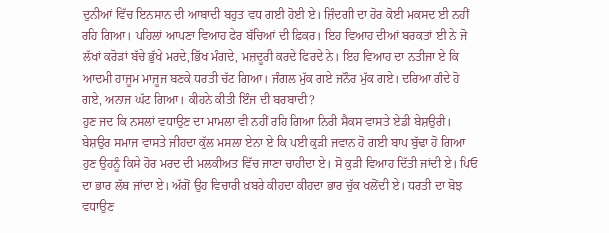ਦੁਨੀਆਂ ਵਿੱਚ ਇਨਸਾਨ ਦੀ ਆਬਾਦੀ ਬਹੁਤ ਵਧ ਗਈ ਹੋਈ ਏ। ਜ਼ਿੰਦਗੀ ਦਾ ਹੋਰ ਕੋਈ ਮਕਸਦ ਈ ਨਹੀਂ ਰਹਿ ਗਿਆ। ਪਹਿਲਾਂ ਆਪਣਾ ਵਿਆਹ ਫੇਰ ਬੱਚਿਆਂ ਦੀ ਫ਼ਿਕਰ। ਇਹ ਵਿਆਹ ਦੀਆਂ ਬਰਕਤਾਂ ਈ ਨੇ ਜੋ ਲੱਖਾਂ ਕਰੋੜਾਂ ਬੱਚੇ ਭੁੱਖੇ ਮਰਦੇ,ਭਿੱਖ ਮੰਗਦੇ, ਮਜ਼ਦੂਰੀ ਕਰਦੇ ਫਿਰਦੇ ਨੇ। ਇਹ ਵਿਆਹ ਦਾ ਨਤੀਜਾ ਏ ਕਿ ਆਦਮੀ ਹਾਜੂਮ ਮਾਜੂਜ ਬਣਕੇ ਧਰਤੀ ਚੱਟ ਗਿਆ। ਜੰਗਲ ਮੁੱਕ ਗਏ ਜਨੌਰ ਮੁੱਕ ਗਏ। ਦਰਿਆ ਗੰਦੇ ਹੋ ਗਏ, ਅਨਾਜ ਘੱਟ ਗਿਆ। ਕੀਹਨੇ ਕੀਤੀ ਇੰਜ ਦੀ ਬਰਬਾਦੀ?
ਹੁਣ ਜਦ ਕਿ ਨਸਲਾਂ ਵਧਾਉਣ ਦਾ ਮਾਮਲਾ ਵੀ ਨਹੀਂ ਰਹਿ ਗਿਆ ਨਿਰੀ ਸੈਕਸ ਵਾਸਤੇ ਏਡੀ ਬੇਸ਼ਉਰੀ। ਬੇਸ਼ਉਰ ਸਮਾਜ ਵਾਸਤੇ ਜੀਹਦਾ ਕੁੱਲ ਮਸਲਾ ਏਨਾ ਏ ਕਿ ਪਈ ਕੁੜੀ ਜਵਾਨ ਹੋ ਗਈ ਬਾਪ ਬੁੱਢਾ ਹੋ ਗਿਆ ਹੁਣ ਉਹਨੂੰ ਕਿਸੇ ਹੋਰ ਮਰਦ ਦੀ ਮਲਕੀਅਤ ਵਿੱਚ ਜਾਣਾ ਚਾਹੀਦਾ ਏ। ਸੋ ਕੁੜੀ ਵਿਆਹ ਦਿੱਤੀ ਜਾਂਦੀ ਏ। ਪਿਓ ਦਾ ਭਾਰ ਲੱਥ ਜਾਂਦਾ ਏ। ਅੱਗੋਂ ਉਹ ਵਿਚਾਰੀ ਖ਼ਬਰੇ ਕੀਹਦਾ ਕੀਹਦਾ ਭਾਰ ਚੁੱਕ ਖਲੋਂਦੀ ਏ। ਧਰਤੀ ਦਾ ਬੋਝ ਵਧਾਉਣ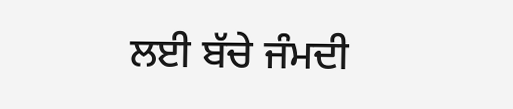ਲਈ ਬੱਚੇ ਜੰਮਦੀ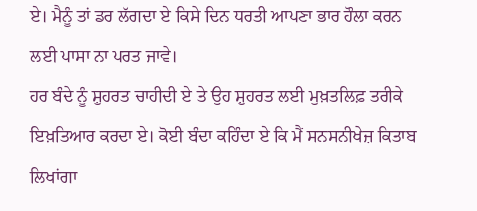ਏ। ਮੈਨੂੰ ਤਾਂ ਡਰ ਲੱਗਦਾ ਏ ਕਿਸੇ ਦਿਨ ਧਰਤੀ ਆਪਣਾ ਭਾਰ ਹੌਲਾ ਕਰਨ ਲਈ ਪਾਸਾ ਨਾ ਪਰਤ ਜਾਵੇ।
ਹਰ ਬੰਦੇ ਨੂੰ ਸ਼ੁਹਰਤ ਚਾਹੀਦੀ ਏ ਤੇ ਉਹ ਸ਼ੁਹਰਤ ਲਈ ਮੁਖ਼ਤਲਿਫ਼ ਤਰੀਕੇ ਇਖ਼ਤਿਆਰ ਕਰਦਾ ਏ। ਕੋਈ ਬੰਦਾ ਕਹਿੰਦਾ ਏ ਕਿ ਮੈਂ ਸਨਸਨੀਖੇਜ਼ ਕਿਤਾਬ ਲਿਖਾਂਗਾ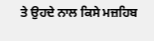ਤੇ ਉਹਦੇ ਨਾਲ ਕਿਸੇ ਮਜ਼ਹਿਬ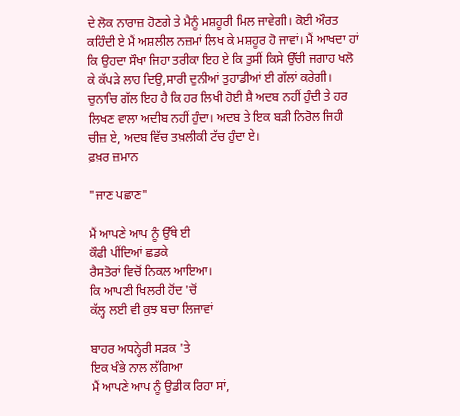ਦੇ ਲੋਕ ਨਾਰਾਜ਼ ਹੋਣਗੇ ਤੇ ਮੈਨੂੰ ਮਸ਼ਹੂਰੀ ਮਿਲ ਜਾਵੇਗੀ। ਕੋਈ ਔਰਤ ਕਹਿੰਦੀ ਏ ਮੈਂ ਅਸ਼ਲੀਲ ਨਜ਼ਮਾਂ ਲਿਖ ਕੇ ਮਸ਼ਹੂਰ ਹੋ ਜਾਵਾਂ। ਮੈਂ ਆਖਦਾ ਹਾਂ ਕਿ ਉਹਦਾ ਸੌਖਾ ਜਿਹਾ ਤਰੀਕਾ ਇਹ ਏ ਕਿ ਤੁਸੀਂ ਕਿਸੇ ਉੱਚੀ ਜਗਾਹ ਖਲੋ ਕੇ ਕੱਪੜੇ ਲਾਹ ਦਿਉ,ਸਾਰੀ ਦੁਨੀਆਂ ਤੁਹਾਡੀਆਂ ਈ ਗੱਲਾਂ ਕਰੇਗੀ। ਚੁਨਾਚਿ ਗੱਲ ਇਹ ਹੈ ਕਿ ਹਰ ਲਿਖੀ ਹੋਈ ਸ਼ੈ ਅਦਬ ਨਹੀਂ ਹੁੰਦੀ ਤੇ ਹਰ ਲਿਖਣ ਵਾਲਾ ਅਦੀਬ ਨਹੀਂ ਹੁੰਦਾ। ਅਦਬ ਤੇ ਇਕ ਬੜੀ ਨਿਰੋਲ ਜਿਹੀ ਚੀਜ਼ ਏ, ਅਦਬ ਵਿੱਚ ਤਖ਼ਲੀਕੀ ਟੱਚ ਹੁੰਦਾ ਏ।
ਫ਼ਖ਼ਰ ਜ਼ਮਾਨ

"ਜਾਣ ਪਛਾਣ"

ਮੈਂ ਆਪਣੇ ਆਪ ਨੂੰ ਉੱਥੇ ਈ
ਕੌਫੀ ਪੀਂਦਿਆਂ ਛਡਕੇ
ਰੈਸਤੋਰਾਂ ਵਿਚੋਂ ਨਿਕਲ ਆਇਆ।
ਕਿ ਆਪਣੀ ਖਿਲਰੀ ਹੋਂਦ 'ਚੋਂ
ਕੱਲ੍ਹ ਲਈ ਵੀ ਕੁਝ ਬਚਾ ਲਿਜਾਵਾਂ

ਬਾਹਰ ਅਧਨ੍ਹੇਰੀ ਸੜਕ 'ਤੇ
ਇਕ ਖੰਭੇ ਨਾਲ ਲੱਗਿਆ
ਮੈਂ ਆਪਣੇ ਆਪ ਨੂੰ ਉਡੀਕ ਰਿਹਾ ਸਾਂ,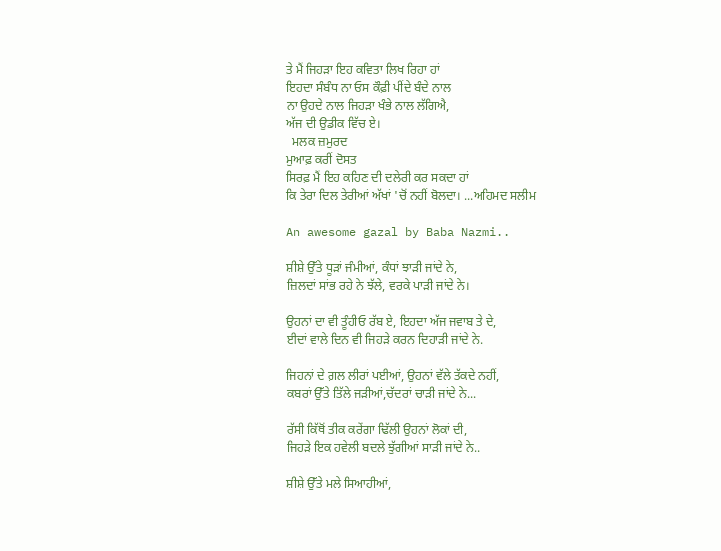ਤੇ ਮੈਂ ਜਿਹੜਾ ਇਹ ਕਵਿਤਾ ਲਿਖ ਰਿਹਾ ਹਾਂ
ਇਹਦਾ ਸੰਬੰਧ ਨਾ ਓਸ ਕੌਫ਼ੀ ਪੀਂਦੇ ਬੰਦੇ ਨਾਲ
ਨਾ ਉਹਦੇ ਨਾਲ ਜਿਹੜਾ ਖੰਭੇ ਨਾਲ ਲੱਗਿਐ,
ਅੱਜ ਦੀ ਉਡੀਕ ਵਿੱਚ ਏ।
  ਮਲਕ ਜ਼ਮੁਰਦ
ਮੁਆਫ਼ ਕਰੀਂ ਦੋਸਤ
ਸਿਰਫ਼ ਮੈਂ ਇਹ ਕਹਿਣ ਦੀ ਦਲੇਰੀ ਕਰ ਸਕਦਾ ਹਾਂ
ਕਿ ਤੇਰਾ ਦਿਲ ਤੇਰੀਆਂ ਅੱਖਾਂ 'ਚੋਂ ਨਹੀਂ ਬੋਲਦਾ। ...ਅਹਿਮਦ ਸਲੀਮ

An awesome gazal by Baba Nazmi..

ਸ਼ੀਸ਼ੇ ਉੱਤੇ ਧੂੜਾਂ ਜੰਮੀਆਂ, ਕੰਧਾਂ ਝਾੜੀ ਜਾਂਦੇ ਨੇ,
ਜ਼ਿਲਦਾਂ ਸਾਂਭ ਰਹੇ ਨੇ ਝੱਲੇ, ਵਰਕੇ ਪਾੜੀ ਜਾਂਦੇ ਨੇ।

ਉਹਨਾਂ ਦਾ ਵੀ ਤੂੰਹੀਓ ਰੱਬ ਏ, ਇਹਦਾ ਅੱਜ ਜਵਾਬ ਤੇ ਦੇ,
ਈਦਾਂ ਵਾਲੇ ਦਿਨ ਵੀ ਜਿਹੜੇ ਕਰਨ ਦਿਹਾੜੀ ਜਾਂਦੇ ਨੇ.

ਜਿਹਨਾਂ ਦੇ ਗ਼ਲ ਲੀਰਾਂ ਪਈਆਂ, ਉਹਨਾਂ ਵੱਲੇ ਤੱਕਦੇ ਨਹੀਂ,
ਕਬਰਾਂ ਉੱਤੇ ਤਿੱਲੇ ਜੜੀਆਂ,ਚੱਦਰਾਂ ਚਾੜੀ ਜਾਂਦੇ ਨੇ...

ਰੱਸੀ ਕਿੱਥੋਂ ਤੀਕ ਕਰੇਂਗਾ ਢਿੱਲੀ ਉਹਨਾਂ ਲੋਕਾਂ ਦੀ,
ਜਿਹੜੇ ਇਕ ਹਵੇਲੀ ਬਦਲੇ ਝੁੱਗੀਆਂ ਸਾੜੀ ਜਾਂਦੇ ਨੇ..

ਸ਼ੀਸ਼ੇ ਉੱਤੇ ਮਲੇ ਸਿਆਹੀਆਂ,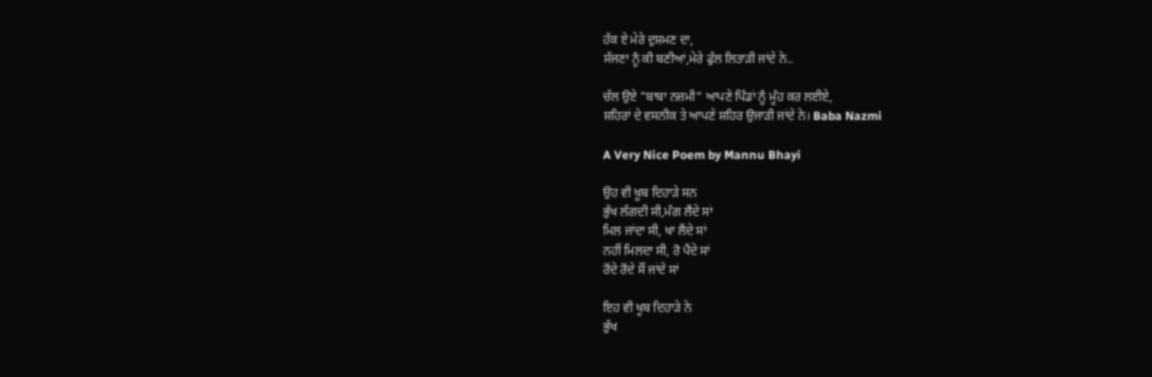ਹੱਕ ਏ ਮੇਰੇ ਦੁਸ਼ਮਣ ਦਾ,
ਸੱਜਣਾ ਨੂੰ ਕੀ ਬਣੀਆਂ,ਮੇਰੇ ਫੁੱਲ ਲਿਤਾੜੀ ਜਾਂਦੇ ਨੇ..

ਚੱਲ ਉਏ "ਬਾਬਾ ਨਜ਼ਮੀ" ਆਪਣੇ ਪਿੰਡਾਂ ਨੂੰ ਮੂੰਹ ਕਰ ਲਈਏ,
ਸ਼ਹਿਰਾਂ ਦੇ ਵਸਨੀਕ ਤੇ ਆਪਣੇ ਸ਼ਹਿਰ ਉਜਾੜੀ ਜਾਂਦੇ ਨੇ। Baba Nazmi

A Very Nice Poem by Mannu Bhayi

ਉਹ ਵੀ ਖ਼ੂਬ ਦਿਹਾੜੇ ਸਨ
ਭੁੱਖ ਲੱਗਦੀ ਸੀ,ਮੰਗ ਲੈਂਦੇ ਸਾਂ
ਮਿਲ ਜਾਂਦਾ ਸੀ, ਖਾ ਲੈਂਦੇ ਸਾਂ
ਨਹੀਂ ਮਿਲਦਾ ਸੀ, ਰੋ ਪੈਂਦੇ ਸਾਂ
ਰੋਂਦੇ ਰੋਂਦੇ ਸੌਂ ਜਾਂਦੇ ਸਾਂ

ਇਹ ਵੀ ਖੂਬ ਦਿਹਾੜੇ ਨੇ
ਭੁੱਖ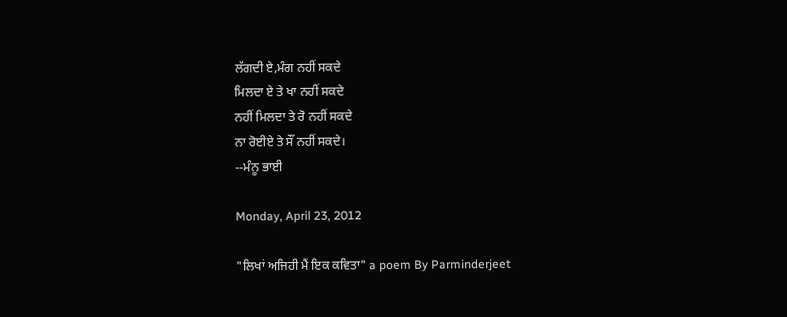ਲੱਗਦੀ ਏ,ਮੰਗ ਨਹੀਂ ਸਕਦੇ
ਮਿਲਦਾ ਏ ਤੇ ਖਾ ਨਹੀਂ ਸਕਦੇ
ਨਹੀਂ ਮਿਲਦਾ ਤੇ ਰੋ ਨਹੀਂ ਸਕਦੇ
ਨਾ ਰੋਈਏ ਤੇ ਸੌਂ ਨਹੀਂ ਸਕਦੇ।
--ਮੰਨੂ ਭਾਈ

Monday, April 23, 2012

"ਲਿਖਾਂ ਅਜਿਹੀ ਮੈਂ ਇਕ ਕਵਿਤਾ" a poem By Parminderjeet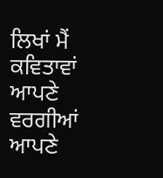ਲਿਖਾਂ ਮੈਂ ਕਵਿਤਾਵਾਂ
ਆਪਣੇ ਵਰਗੀਆਂ
ਆਪਣੇ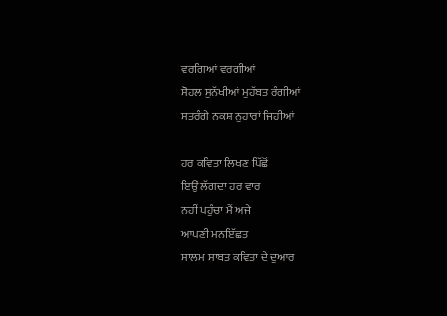ਵਰਗਿਆਂ ਵਰਗੀਆਂ
ਸੋਹਲ ਸੁਨੱਖੀਆਂ ਮੁਹੱਬਤ ਰੰਗੀਆਂ
ਸਤਰੰਗੇ ਨਕਸ਼ ਨੁਹਾਰਾਂ ਜਿਹੀਆਂ

ਹਰ ਕਵਿਤਾ ਲਿਖਣ ਪਿੱਛੋਂ
ਇਉਂ ਲੱਗਦਾ ਹਰ ਵਾਰ
ਨਹੀਂ ਪਹੁੰਚਾ ਮੈਂ ਅਜੇ
ਆਪਣੀ ਮਨਇੱਛਤ
ਸਾਲਮ ਸਾਬਤ ਕਵਿਤਾ ਦੇ ਦੁਆਰ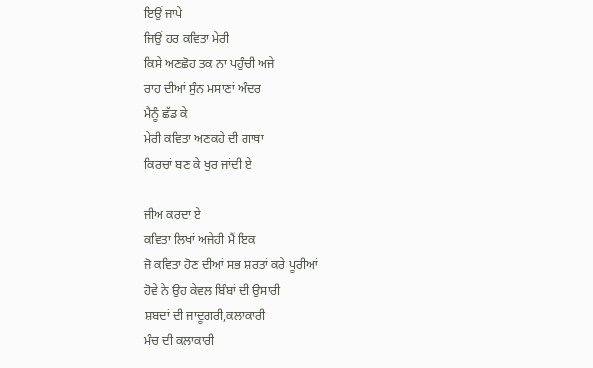ਇਉਂ ਜਾਪੇ
ਜਿਉਂ ਹਰ ਕਵਿਤਾ ਮੇਰੀ
ਕਿਸੇ ਅਣਛੋਹ ਤਕ ਨਾ ਪਹੁੰਚੀ ਅਜੇ
ਰਾਹ ਦੀਆਂ ਸੁੰਨ ਮਸਾਣਾਂ ਅੰਦਰ
ਮੈਨੂੰ ਛੱਡ ਕੇ
ਮੇਰੀ ਕਵਿਤਾ ਅਣਕਹੇ ਦੀ ਗਾਥਾ
ਕਿਰਚਾਂ ਬਣ ਕੇ ਖੁਰ ਜਾਂਦੀ ਏ

ਜੀਅ ਕਰਦਾ ਏ
ਕਵਿਤਾ ਲਿਖਾਂ ਅਜੇਹੀ ਮੈਂ ਇਕ
ਜੋ ਕਵਿਤਾ ਹੋਣ ਦੀਆਂ ਸਭ ਸ਼ਰਤਾਂ ਕਰੇ ਪੂਰੀਆਂ
ਹੋਵੇ ਨੇ ਉਹ ਕੇਵਲ ਬਿੰਬਾਂ ਦੀ ਉਸਾਰੀ
ਸ਼ਬਦਾਂ ਦੀ ਜਾਦੂਗਰੀ,ਕਲਾਕਾਰੀ
ਮੰਚ ਦੀ ਕਲਾਕਾਰੀ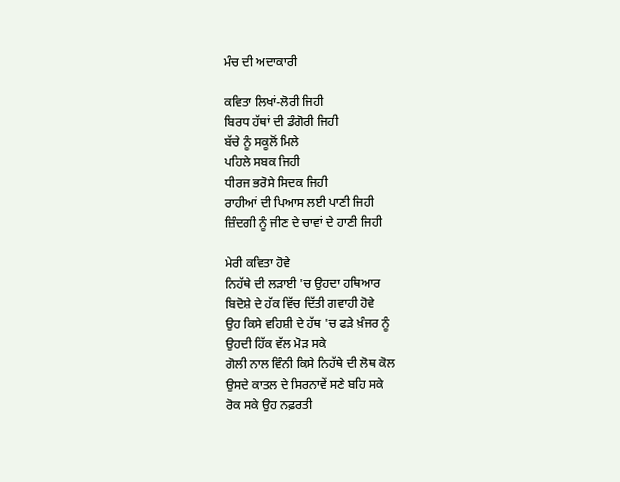ਮੰਚ ਦੀ ਅਦਾਕਾਰੀ

ਕਵਿਤਾ ਲਿਖਾਂ-ਲੋਰੀ ਜਿਹੀ
ਬਿਰਧ ਹੱਥਾਂ ਦੀ ਡੰਗੋਰੀ ਜਿਹੀ
ਬੱਚੇ ਨੂੰ ਸਕੂਲੋਂ ਮਿਲੇ
ਪਹਿਲੇ ਸਬਕ ਜਿਹੀ
ਧੀਰਜ ਭਰੋਸੇ ਸਿਦਕ ਜਿਹੀ
ਰਾਹੀਆਂ ਦੀ ਪਿਆਸ ਲਈ ਪਾਣੀ ਜਿਹੀ
ਜ਼ਿੰਦਗੀ ਨੂੰ ਜੀਣ ਦੇ ਚਾਵਾਂ ਦੇ ਹਾਣੀ ਜਿਹੀ

ਮੇਰੀ ਕਵਿਤਾ ਹੋਵੇ
ਨਿਹੱਥੇ ਦੀ ਲੜਾਈ 'ਚ ਉਹਦਾ ਹਥਿਆਰ
ਬਿਦੋਸ਼ੇ ਦੇ ਹੱਕ ਵਿੱਚ ਦਿੱਤੀ ਗਵਾਹੀ ਹੋਵੇ
ਉਹ ਕਿਸੇ ਵਹਿਸ਼ੀ ਦੇ ਹੱਥ 'ਚ ਫੜੇ ਖ਼ੰਜਰ ਨੂੰ
ਉਹਦੀ ਹਿੱਕ ਵੱਲ ਮੋੜ ਸਕੇ
ਗੋਲੀ ਨਾਲ ਵਿੰਨੀ ਕਿਸੇ ਨਿਹੱਥੇ ਦੀ ਲੋਥ ਕੋਲ
ਉਸਦੇ ਕਾਤਲ ਦੇ ਸਿਰਨਾਵੇਂ ਸਣੇ ਬਹਿ ਸਕੇ
ਰੋਕ ਸਕੇ ਉਹ ਨਫ਼ਰਤੀ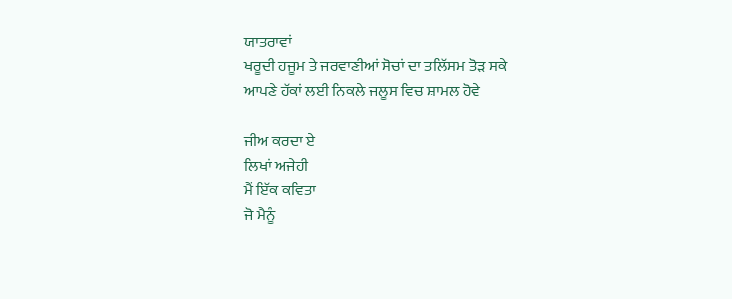ਯਾਤਰਾਵਾਂ
ਖਰੂਦੀ ਹਜੂਮ ਤੇ ਜਰਵਾਣੀਆਂ ਸੋਚਾਂ ਦਾ ਤਲਿੱਸਮ ਤੋੜ ਸਕੇ
ਆਪਣੇ ਹੱਕਾਂ ਲਈ ਨਿਕਲੇ ਜਲੂਸ ਵਿਚ ਸ਼ਾਮਲ ਹੋਵੇ

ਜੀਅ ਕਰਦਾ ਏ
ਲਿਖਾਂ ਅਜੇਹੀ
ਮੈਂ ਇੱਕ ਕਵਿਤਾ
ਜੋ ਮੈਨੂੰ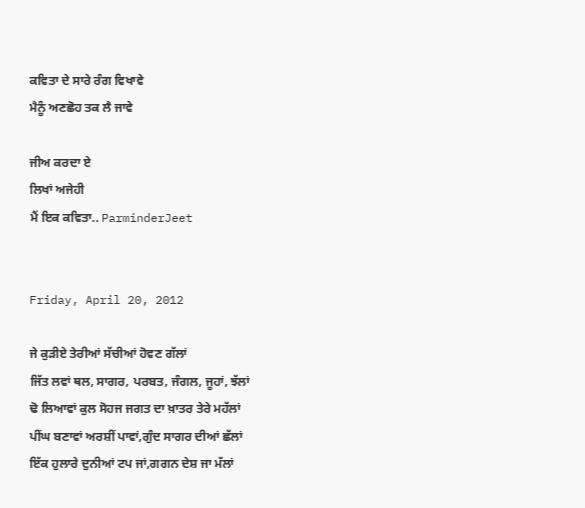ਕਵਿਤਾ ਦੇ ਸਾਰੇ ਰੰਗ ਵਿਖਾਵੇ
ਮੈਨੂੰ ਅਣਛੋਹ ਤਕ ਲੈ ਜਾਵੇ

ਜੀਅ ਕਰਦਾ ਏ
ਲਿਖਾਂ ਅਜੇਹੀ
ਮੈਂ ਇਕ ਕਵਿਤਾ.. ParminderJeet


Friday, April 20, 2012

ਜੇ ਕੁੜੀਏ ਤੇਰੀਆਂ ਸੱਚੀਆਂ ਹੋਵਣ ਗੱਲਾਂ
ਜਿੱਤ ਲਵਾਂ ਥਲ, ਸਾਗਰ, ਪਰਬਤ, ਜੰਗਲ, ਜੂਹਾਂ, ਝੱਲਾਂ
ਢੋ ਲਿਆਵਾਂ ਕੁਲ ਸੋਹਜ ਜਗਤ ਦਾ ਖ਼ਾਤਰ ਤੇਰੇ ਮਹੱਲਾਂ
ਪੀਂਘ ਬਣਾਵਾਂ ਅਰਸ਼ੀਂ ਪਾਵਾਂ,ਗੁੰਦ ਸਾਗਰ ਦੀਆਂ ਛੱਲਾਂ
ਇੱਕ ਹੁਲਾਰੇ ਦੁਨੀਆਂ ਟਪ ਜਾਂ,ਗਗਨ ਦੇਸ਼ ਜਾ ਮੱਲਾਂ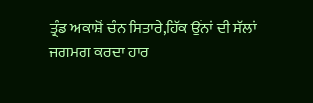ਤ੍ਰੰਡ ਅਕਾਸ਼ੋਂ ਚੰਨ ਸਿਤਾਰੇ,ਹਿੱਕ ਉਂਨਾਂ ਦੀ ਸੱਲਾਂ
ਜਗਮਗ ਕਰਦਾ ਹਾਰ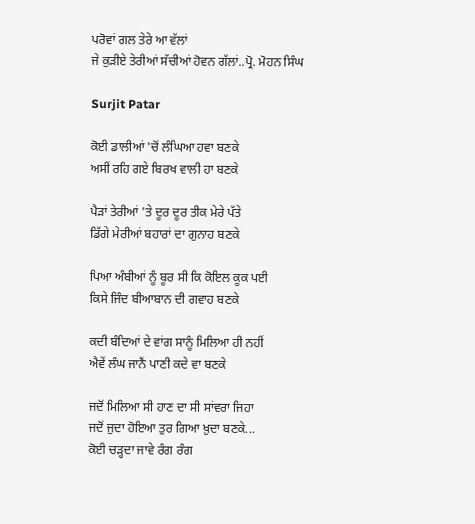ਪਰੋਵਾਂ ਗਲ ਤੇਰੇ ਆ ਵੱਲਾਂ
ਜੇ ਕੁੜੀਏ ਤੇਰੀਆਂ ਸੱਚੀਆਂ ਹੋਵਨ ਗੱਲਾਂ..ਪ੍ਰੋ. ਮੋਹਨ ਸਿੰਘ

Surjit Patar

ਕੋਈ ਡਾਲੀਆਂ 'ਚੋਂ ਲੰਘਿਆ ਹਵਾ ਬਣਕੇ
ਅਸੀਂ ਰਹਿ ਗਏ ਬਿਰਖ ਵਾਲੀ ਹਾ ਬਣਕੇ

ਪੈੜਾਂ ਤੇਰੀਆਂ 'ਤੇ ਦੂਰ ਦੂਰ ਤੀਕ ਮੇਰੇ ਪੱਤੇ
ਡਿੱਗੇ ਮੇਰੀਆਂ ਬਹਾਰਾਂ ਦਾ ਗੁਨਾਹ ਬਣਕੇ

ਪਿਆ ਅੰਬੀਆਂ ਨੂੰ ਬੂਰ ਸੀ ਕਿ ਕੋਇਲ ਕੂਕ ਪਈ
ਕਿਸੇ ਜਿੰਦ ਬੀਆਬਾਨ ਦੀ ਗਵਾਹ ਬਣਕੇ

ਕਦੀ ਬੰਦਿਆਂ ਦੇ ਵਾਂਗ ਸਾਨੂੰ ਮਿਲਿਆ ਹੀ ਨਹੀਂ
ਐਵੇਂ ਲੰਘ ਜਾਨੈਂ ਪਾਣੀ ਕਦੇ ਵਾ ਬਣਕੇ

ਜਦੋਂ ਮਿਲਿਆ ਸੀ ਹਾਣ ਦਾ ਸੀ ਸਾਂਵਰਾ ਜਿਹਾ
ਜਦੋਂ ਜੁਦਾ ਹੋਇਆ ਤੁਰ ਗਿਆ ਖ਼ੁਦਾ ਬਣਕੇ...
ਕੋਈ ਚੜ੍ਹਦਾ ਜਾਵੇ ਰੰਗ ਰੰਗ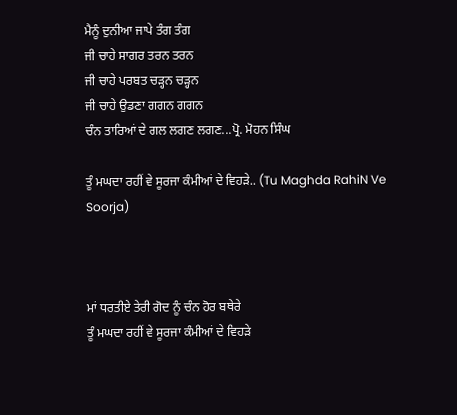ਮੈਨੂੰ ਦੁਨੀਆ ਜਾਪੇ ਤੰਗ ਤੰਗ
ਜੀ ਚਾਹੇ ਸਾਗਰ ਤਰਨ ਤਰਨ
ਜੀ ਚਾਹੇ ਪਰਬਤ ਚੜ੍ਹਨ ਚੜ੍ਹਨ
ਜੀ ਚਾਹੇ ਉਡਣਾ ਗਗਨ ਗਗਨ
ਚੰਨ ਤਾਰਿਆਂ ਦੇ ਗਲ ਲਗਣ ਲਗਣ...ਪ੍ਰੋ. ਮੋਹਨ ਸਿੰਘ

ਤੂੰ ਮਘਦਾ ਰਹੀਂ ਵੇ ਸੂਰਜਾ ਕੰਮੀਆਂ ਦੇ ਵਿਹੜੇ.. (Tu Maghda RahiN Ve Soorja)



ਮਾਂ ਧਰਤੀਏ ਤੇਰੀ ਗੋਦ ਨੂੰ ਚੰਨ ਹੋਰ ਬਥੇਰੇ
ਤੂੰ ਮਘਦਾ ਰਹੀਂ ਵੇ ਸੂਰਜਾ ਕੰਮੀਆਂ ਦੇ ਵਿਹੜੇ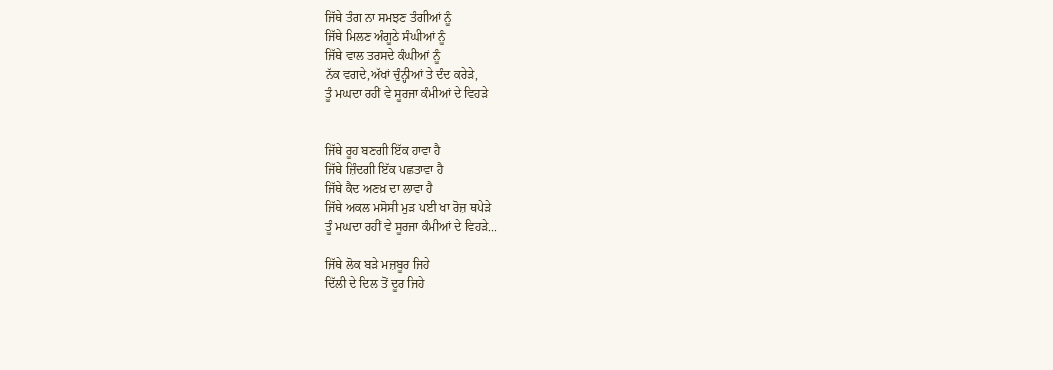ਜਿੱਥੇ ਤੰਗ ਨਾ ਸਮਝਣ ਤੰਗੀਆਂ ਨੂੰ
ਜਿੱਥੇ ਮਿਲਣ ਅੰਗੂਠੇ ਸੰਘੀਆਂ ਨੂੰ
ਜਿੱਥੇ ਵਾਲ ਤਰਸਦੇ ਕੰਘੀਆਂ ਨੂੰ
ਨੱਕ ਵਗਦੇ,ਅੱਖਾਂ ਚੁੰਨ੍ਹੀਆਂ ਤੇ ਦੰਦ ਕਰੇੜੇ,
ਤੂੰ ਮਘਦਾ ਰਹੀਂ ਵੇ ਸੂਰਜਾ ਕੰਮੀਆਂ ਦੇ ਵਿਹੜੇ


ਜਿੱਥੇ ਰੂਹ ਬਣਗੀ ਇੱਕ ਹਾਵਾ ਹੈ
ਜਿੱਥੇ ਜ਼ਿੰਦਗੀ ਇੱਕ ਪਛਤਾਵਾ ਹੈ
ਜਿੱਥੇ ਕੈਦ ਅਣਖ਼ ਦਾ ਲਾਵਾ ਹੈ
ਜਿੱਥੇ ਅਕਲ ਮਸੋਸੀ ਮੁੜ ਪਈ ਖਾ ਰੋਜ਼ ਥਪੇੜੇ
ਤੂੰ ਮਘਦਾ ਰਹੀਂ ਵੇ ਸੂਰਜਾ ਕੰਮੀਆਂ ਦੇ ਵਿਹੜੇ...

ਜਿੱਥੇ ਲੋਕ ਬੜੇ ਮਜ਼ਬੂਰ ਜਿਹੇ
ਦਿੱਲੀ ਦੇ ਦਿਲ ਤੋਂ ਦੂਰ ਜਿਹੇ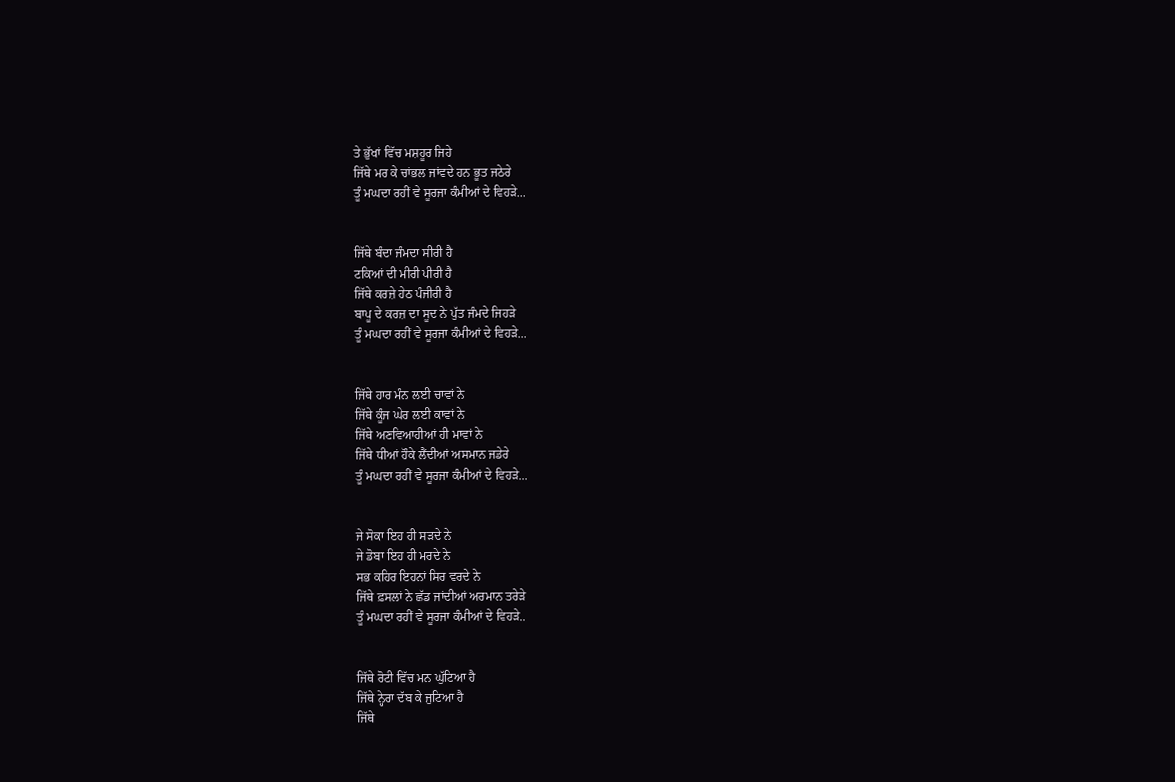ਤੇ ਭੁੱਖਾਂ ਵਿੱਚ ਮਸ਼ਹੂਰ ਜਿਹੇ
ਜਿੱਥੇ ਮਰ ਕੇ ਚਾਂਭਲ ਜਾਂਵਦੇ ਹਨ ਭੂਤ ਜਠੇਰੇ
ਤੂੰ ਮਘਦਾ ਰਹੀਂ ਵੇ ਸੂਰਜਾ ਕੰਮੀਆਂ ਦੇ ਵਿਹੜੇ...


ਜਿੱਥੇ ਬੰਦਾ ਜੰਮਦਾ ਸੀਰੀ ਹੈ
ਟਕਿਆਂ ਦੀ ਮੀਰੀ ਪੀਰੀ ਹੈ
ਜਿੱਥੇ ਕਰਜ਼ੇ ਹੇਠ ਪੰਜੀਰੀ ਹੈ
ਬਾਪੂ ਦੇ ਕਰਜ਼ ਦਾ ਸੂਦ ਨੇ ਪੁੱਤ ਜੰਮਦੇ ਜਿਹੜੇ
ਤੂੰ ਮਘਦਾ ਰਹੀਂ ਵੇ ਸੂਰਜਾ ਕੰਮੀਆਂ ਦੇ ਵਿਹੜੇ...


ਜਿੱਥੇ ਹਾਰ ਮੰਨ ਲਈ ਚਾਵਾਂ ਨੇ
ਜਿੱਥੇ ਕੂੰਜ ਘੇਰ ਲਈ ਕਾਵਾਂ ਨੇ
ਜਿੱਥੇ ਅਣਵਿਆਹੀਆਂ ਹੀ ਮਾਵਾਂ ਨੇ
ਜਿੱਥੇ ਧੀਆਂ ਹੌਕੇ ਲੈਂਦੀਆਂ ਅਸਮਾਨ ਜਡੇਰੇ
ਤੂੰ ਮਘਦਾ ਰਹੀਂ ਵੇ ਸੂਰਜਾ ਕੰਮੀਆਂ ਦੇ ਵਿਹੜੇ...


ਜੇ ਸੋਕਾ ਇਹ ਹੀ ਸੜਦੇ ਨੇ
ਜੇ ਡੋਬਾ ਇਹ ਹੀ ਮਰਦੇ ਨੇ
ਸਭ ਕਹਿਰ ਇਹਨਾਂ ਸਿਰ ਵਰਦੇ ਨੇ
ਜਿੱਥੇ ਫ਼ਸਲਾਂ ਨੇ ਛੱਡ ਜਾਂਦੀਆਂ ਅਰਮਾਨ ਤਰੇੜੇ
ਤੂੰ ਮਘਦਾ ਰਹੀਂ ਵੇ ਸੂਰਜਾ ਕੰਮੀਆਂ ਦੇ ਵਿਹੜੇ..


ਜਿੱਥੇ ਰੋਟੀ ਵਿੱਚ ਮਨ ਘੁੱਟਿਆ ਹੈ
ਜਿੱਥੇ ਨ੍ਹੇਰਾ ਦੱਬ ਕੇ ਜੁਟਿਆ ਹੈ
ਜਿੱਥੇ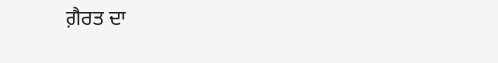ਗ਼ੈਰਤ ਦਾ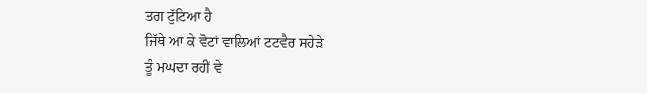ਤਗ ਟੁੱਟਿਆ ਹੈ
ਜਿੱਥੇ ਆ ਕੇ ਵੋਟਾਂ ਵਾਲਿਆਂ ਟਟਵੈਰ ਸਹੇੜੇ
ਤੂੰ ਮਘਦਾ ਰਹੀਂ ਵੇ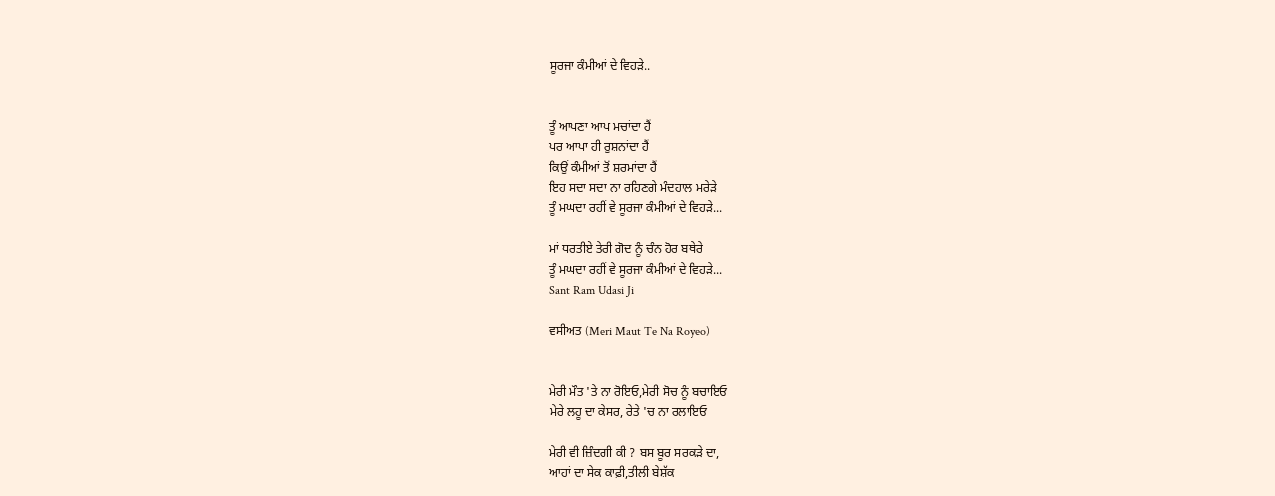ਸੂਰਜਾ ਕੰਮੀਆਂ ਦੇ ਵਿਹੜੇ..


ਤੂੰ ਆਪਣਾ ਆਪ ਮਚਾਂਦਾ ਹੈਂ
ਪਰ ਆਪਾ ਹੀ ਰੁਸ਼ਨਾਂਦਾ ਹੈਂ
ਕਿਉਂ ਕੰਮੀਆਂ ਤੋਂ ਸ਼ਰਮਾਂਦਾ ਹੈਂ
ਇਹ ਸਦਾ ਸਦਾ ਨਾ ਰਹਿਣਗੇ ਮੰਦਹਾਲ ਮਰੇੜੇ
ਤੂੰ ਮਘਦਾ ਰਹੀਂ ਵੇ ਸੂਰਜਾ ਕੰਮੀਆਂ ਦੇ ਵਿਹੜੇ...

ਮਾਂ ਧਰਤੀਏ ਤੇਰੀ ਗੋਦ ਨੂੰ ਚੰਨ ਹੋਰ ਬਥੇਰੇ
ਤੂੰ ਮਘਦਾ ਰਹੀਂ ਵੇ ਸੂਰਜਾ ਕੰਮੀਆਂ ਦੇ ਵਿਹੜੇ...
Sant Ram Udasi Ji

ਵਸੀਅਤ (Meri Maut Te Na Royeo)


ਮੇਰੀ ਮੌਤ 'ਤੇ ਨਾ ਰੋਇਓ,ਮੇਰੀ ਸੋਚ ਨੂੰ ਬਚਾਇਓ
ਮੇਰੇ ਲਹੂ ਦਾ ਕੇਸਰ, ਰੇਤੇ 'ਚ ਨਾ ਰਲਾਇਓ

ਮੇਰੀ ਵੀ ਜ਼ਿੰਦਗੀ ਕੀ ? ਬਸ ਬੂਰ ਸਰਕੜੇ ਦਾ,
ਆਹਾਂ ਦਾ ਸੇਕ ਕਾਫ਼ੀ,ਤੀਲੀ ਬੇਸ਼ੱਕ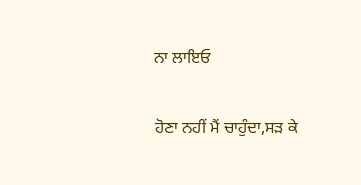ਨਾ ਲਾਇਓ

ਹੋਣਾ ਨਹੀਂ ਮੈਂ ਚਾਹੁੰਦਾ,ਸੜ ਕੇ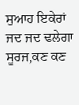ਸੁਆਹ ਇਕੇਰਾਂ
ਜਦ ਜਦ ਢਲੇਗਾ ਸੂਰਜ,ਕਣ ਕਣ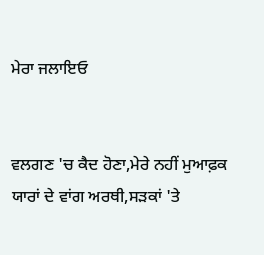ਮੇਰਾ ਜਲਾਇਓ


ਵਲਗਣ 'ਚ ਕੈਦ ਹੋਣਾ,ਮੇਰੇ ਨਹੀਂ ਮੁਆਫ਼ਕ
ਯਾਰਾਂ ਦੇ ਵਾਂਗ ਅਰਥੀ,ਸੜਕਾਂ 'ਤੇ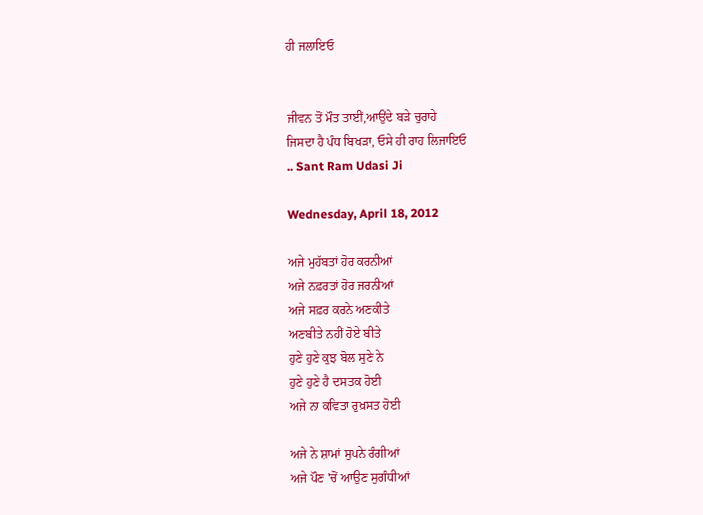ਹੀ ਜਲਾਇਓ


ਜੀਵਨ ਤੋਂ ਮੌਤ ਤਾਈਂ,ਆਉਂਦੇ ਬੜੇ ਚੁਰਾਹੇ
ਜਿਸਦਾ ਹੈ ਪੰਧ ਬਿਖੜਾ, ਓਸੇ ਹੀ ਰਾਹ ਲਿਜਾਇਓ
.. Sant Ram Udasi Ji

Wednesday, April 18, 2012

ਅਜੇ ਮੁਹੱਬਤਾਂ ਹੋਰ ਕਰਨੀਆਂ
ਅਜੇ ਨਫ਼ਰਤਾਂ ਹੋਰ ਜਰਨੀਆਂ
ਅਜੇ ਸਫ਼ਰ ਕਰਨੇ ਅਣਕੀਤੇ
ਅਣਬੀਤੇ ਨਹੀਂ ਹੋਏ ਬੀਤੇ
ਹੁਣੇ ਹੁਣੇ ਕੁਝ ਬੋਲ ਸੁਣੇ ਨੇ
ਹੁਣੇ ਹੁਣੇ ਹੈ ਦਸਤਕ ਹੋਈ
ਅਜੇ ਨਾ ਕਵਿਤਾ ਰੁਖ਼ਸਤ ਹੋਈ

ਅਜੇ ਨੇ ਸ਼ਾਮਾਂ ਸੁਪਨੇ ਰੰਗੀਆਂ
ਅਜੇ ਪੌਣ 'ਚੋਂ ਆਉਣ ਸੁਗੰਧੀਆਂ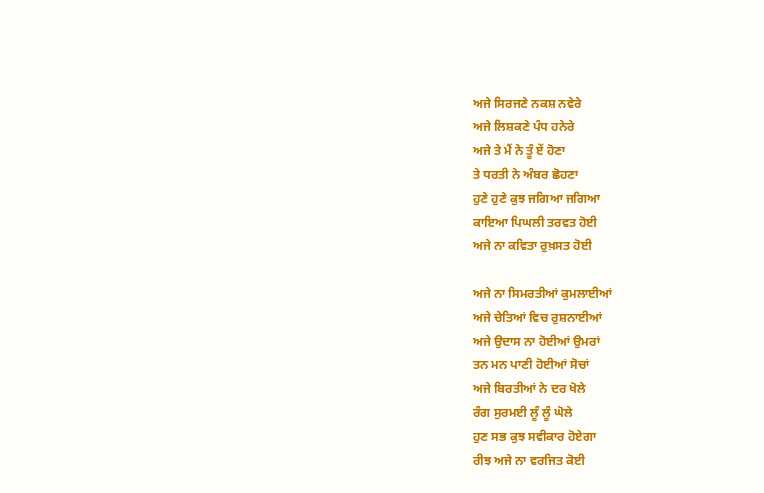ਅਜੇ ਸਿਰਜਣੇ ਨਕਸ਼ ਨਵੇਰੇ
ਅਜੇ ਲਿਸ਼ਕਣੇ ਪੰਧ ਹਨੇਰੇ
ਅਜੇ ਤੇ ਮੈਂ ਨੇ ਤੂੰ ਏਂ ਹੋਣਾ
ਤੇ ਧਰਤੀ ਨੇ ਅੰਬਰ ਛੋਹਣਾ
ਹੁਣੇ ਹੁਣੇ ਕੁਝ ਜਗਿਆ ਜਗਿਆ
ਕਾਇਆ ਪਿਘਲੀ ਤਰਵਤ ਹੋਈ
ਅਜੇ ਨਾ ਕਵਿਤਾ ਰੁਖ਼ਸਤ ਹੋਈ

ਅਜੇ ਨਾ ਸਿਮਰਤੀਆਂ ਕੁਮਲਾਈਆਂ
ਅਜੇ ਚੇਤਿਆਂ ਵਿਚ ਰੁਸ਼ਨਾਈਆਂ
ਅਜੇ ਉਦਾਸ ਨਾ ਹੋਈਆਂ ਉਮਰਾਂ
ਤਨ ਮਨ ਪਾਣੀ ਹੋਈਆਂ ਸੋਚਾਂ
ਅਜੇ ਬਿਰਤੀਆਂ ਨੇ ਦਰ ਖੋਲੇ
ਰੰਗ ਸੁਰਮਈ ਲੂੰ ਲੂੰ ਘੋਲੇ
ਹੁਣ ਸਭ ਕੁਝ ਸਵੀਕਾਰ ਹੋਏਗਾ
ਰੀਝ ਅਜੇ ਨਾ ਵਰਜਿਤ ਕੋਈ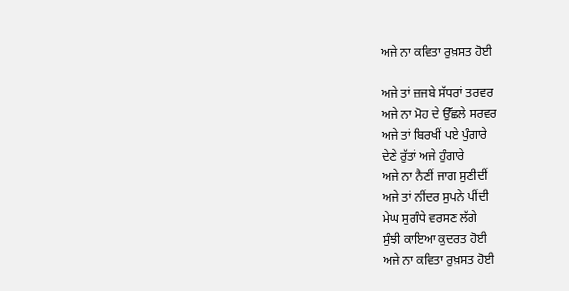ਅਜੇ ਨਾ ਕਵਿਤਾ ਰੁਖ਼ਸਤ ਹੋਈ

ਅਜੇ ਤਾਂ ਜ਼ਜਬੇ ਸੱਧਰਾਂ ਤਰਵਰ
ਅਜੇ ਨਾ ਮੋਹ ਦੇ ਉੱਛਲੇ ਸਰਵਰ
ਅਜੇ ਤਾਂ ਬਿਰਖੀਂ ਪਏ ਪੁੰਗਾਰੇ
ਦੇਣੇ ਰੁੱਤਾਂ ਅਜੇ ਹੁੰਗਾਰੇ
ਅਜੇ ਨਾ ਨੈਣੀਂ ਜਾਗ ਸੁਣੀਦੀਂ
ਅਜੇ ਤਾਂ ਨੀਂਦਰ ਸੁਪਨੇ ਪੀਂਦੀ
ਮੇਘ ਸੁਗੰਧੇ ਵਰਸਣ ਲੱਗੇ
ਸੁੰਝੀ ਕਾਇਆ ਕੁਦਰਤ ਹੋਈ
ਅਜੇ ਨਾ ਕਵਿਤਾ ਰੁਖ਼ਸਤ ਹੋਈ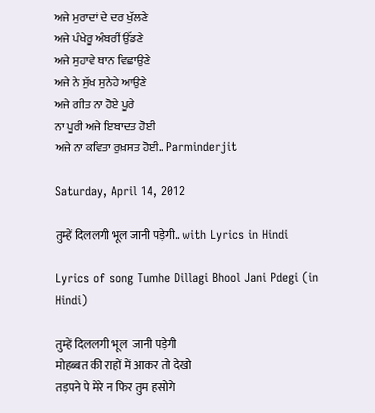ਅਜੇ ਮੁਰਾਦਾਂ ਦੇ ਦਰ ਖੁੱਲਣੇ
ਅਜੇ ਪੰਖੇਰੂ ਅੰਬਰੀਂ ਉੱਡਣੇ
ਅਜੇ ਸੁਹਾਵੇ ਥਾਨ ਵਿਛਾਉਣੇ
ਅਜੇ ਨੇ ਸੁੱਖ ਸੁਨੇਹੇ ਆਉਣੇ
ਅਜੇ ਗੀਤ ਨਾ ਹੋਏ ਪੂਰੇ
ਨਾ ਪੂਰੀ ਅਜੇ ਇਬਾਦਤ ਹੋਈ
ਅਜੇ ਨਾ ਕਵਿਤਾ ਰੁਖ਼ਸਤ ਹੋਈ.. Parminderjit

Saturday, April 14, 2012

तुम्हें दिललगी भूल जानी पड़ेगी.. with Lyrics in Hindi

Lyrics of song Tumhe Dillagi Bhool Jani Pdegi (in Hindi)

तुम्हें दिललगी भूल  जानी पड़ेगी
मोहब्बत की राहों में आकर तो देखो
तड़पने पे मेरे न फिर तुम हसोगे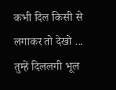कभी दिल किसी से लगाकर तो देखो ...
तुम्हें दिललगी भूल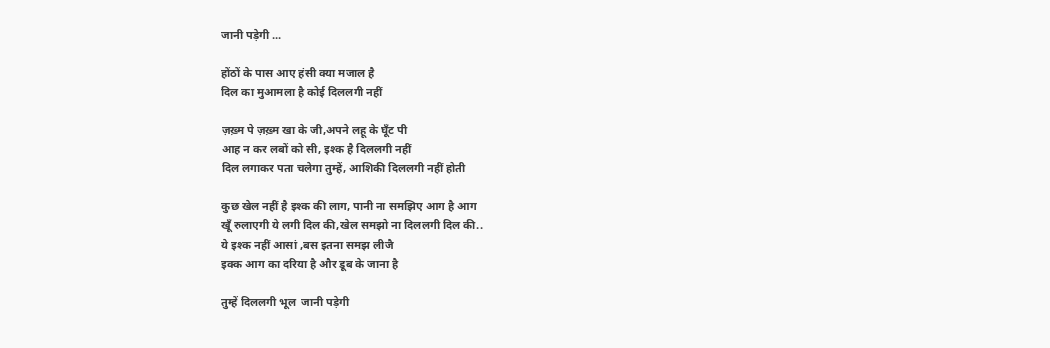जानी पड़ेगी ...

होंठों के पास आए हंसी क्या मजाल है
दिल का मुआमला है कोई दिललगी नहीं

ज़ख़्म पे ज़ख़्म खा के जी,अपने लहू के घूँट पी
आह न कर लबों को सी, इश्क है दिललगी नहीं
दिल लगाकर पता चलेगा तुम्हें, आशिकी दिललगी नहीं होती

कुछ खेल नहीं है इश्क की लाग, पानी ना समझिए आग है आग
खूँ रुलाएगी ये लगी दिल की,खेल समझो ना दिललगी दिल की..
ये इश्क नहीं आसां ,बस इतना समझ लीजै
इक्क आग का दरिया है और डूब के जाना है

तुम्हें दिललगी भूल  जानी पड़ेगी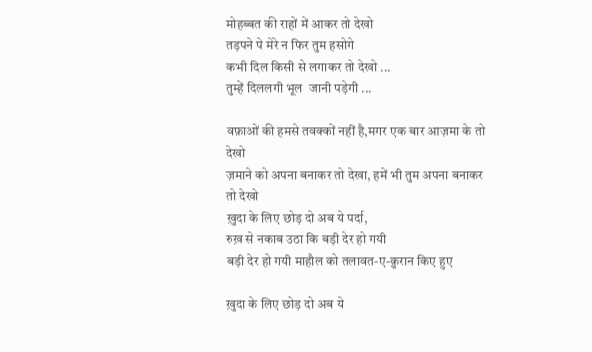मोहब्बत की राहों में आकर तो देखो
तड़पने पे मेरे न फिर तुम हसोगे
कभी दिल किसी से लगाकर तो देखो ...
तुम्हें दिललगी भूल  जानी पड़ेगी ...

वफ़ाओं की हमसे तवक्कों नहीं है,मगर एक बार आज़मा के तो देखो
ज़माने को अपना बनाकर तो देखा, हमें भी तुम अपना बनाकर तो देखो
ख़ुदा के लिए छोड़ दो अब ये पर्दा,
रुख़ से नकाब उठा कि बड़ी देर हो गयी
बड़ी देर हो गयी माहौल को तलावत-ए-क़ुरान किए हुए

ख़ुदा के लिए छोड़ दो अब ये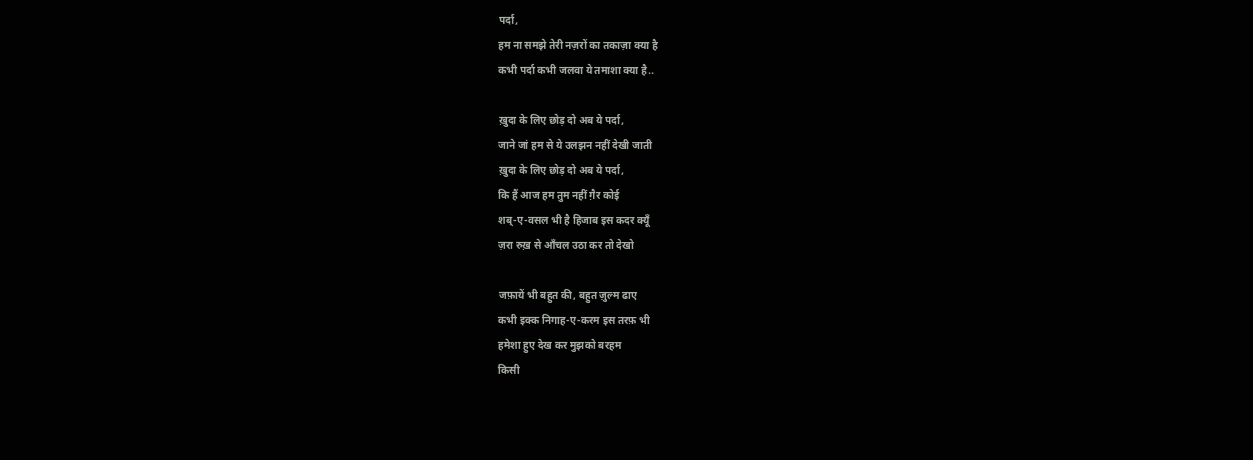पर्दा,
हम ना समझे तेरी नज़रों का तकाज़ा क्या है
कभी पर्दा कभी जलवा ये तमाशा क्या है..

ख़ुदा के लिए छोड़ दो अब ये पर्दा,
जाने जां हम से ये उलझन नहीं देखी जाती
ख़ुदा के लिए छोड़ दो अब ये पर्दा,
कि हैं आज हम तुम नहीं ग़ैर कोई
शब्-ए-वसल भी है हिजाब इस कदर क्यूँ
ज़रा रुख़ से आँचल उठा कर तो देखो

जफ़ायें भी बहुत की, बहुत ज़ुल्म ढाए
कभी इक्क निगाह-ए-करम इस तरफ़ भी
हमेशा हुए देख कर मुझको बरहम
किसी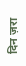दिन ज़रा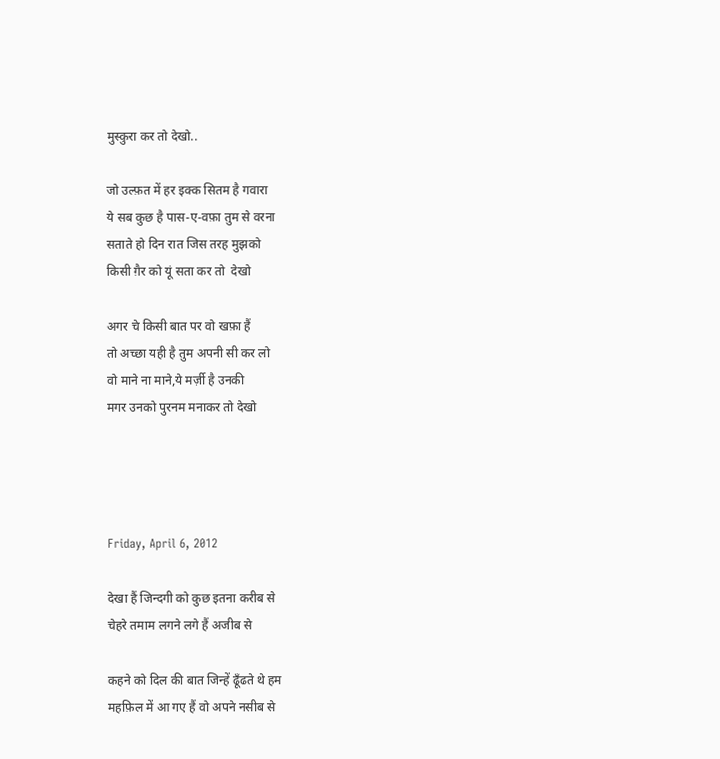मुस्कुरा कर तो देखो..

जो उल्फ़त में हर इक्क सितम है गवारा
ये सब कुछ है पास-ए-वफ़ा तुम से वरना
सताते हो दिन रात जिस तरह मुझको
किसी ग़ैर को यूं सता कर तो  देखो

अगर चे किसी बात पर वो खफ़ा हैं
तो अच्छा यही है तुम अपनी सी कर लो
वो माने ना माने,ये मर्ज़ी है उनकी
मगर उनको पुरनम मनाकर तो देखो




Friday, April 6, 2012

देखा हैं जिन्दगी को कुछ इतना करीब से
चेहरे तमाम लगने लगे हैं अजीब से

कहने को दिल की बात जिन्हें ढूँढते थे हम
महफ़िल में आ गए हैं वो अपने नसीब से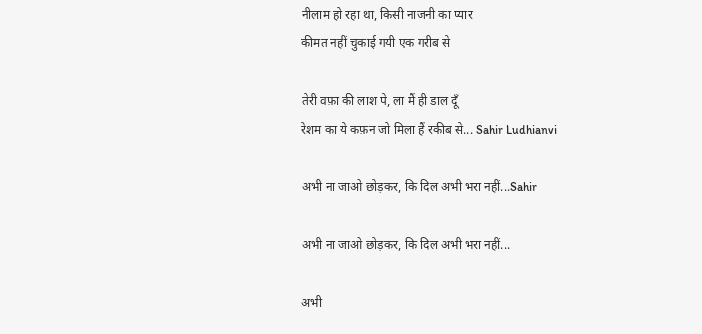नीलाम हो रहा था, किसी नाजनी का प्यार
कीमत नहीं चुकाई गयी एक गरीब से

तेरी वफ़ा की लाश पे, ला मैं ही डाल दूँ
रेशम का ये कफ़न जो मिला हैं रकीब से... Sahir Ludhianvi

अभी ना जाओ छोड़कर, कि दिल अभी भरा नहीं...Sahir

अभी ना जाओ छोड़कर, कि दिल अभी भरा नहीं...

अभी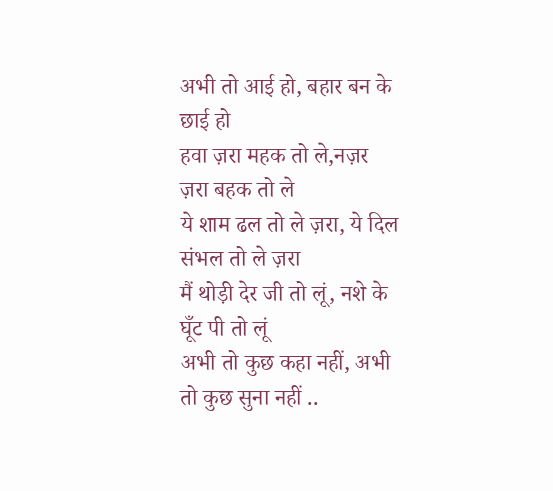अभी तो आई हो, बहार बन के छाई हो
हवा ज़रा महक तो ले,नज़र ज़रा बहक तो ले
ये शाम ढल तो ले ज़रा, ये दिल संभल तो ले ज़रा
मैं थोड़ी देर जी तो लूं, नशे के घूँट पी तो लूं
अभी तो कुछ कहा नहीं, अभी तो कुछ सुना नहीं ..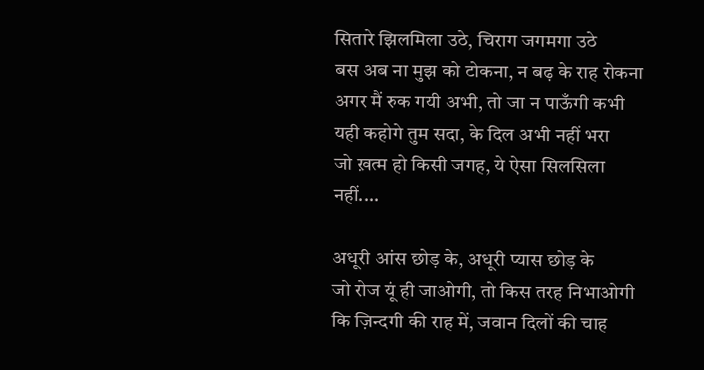सितारे झिलमिला उठे, चिराग जगमगा उठे
बस अब ना मुझ को टोकना, न बढ़ के राह रोकना
अगर मैं रुक गयी अभी, तो जा न पाऊँगी कभी
यही कहोगे तुम सदा, के दिल अभी नहीं भरा
जो ख़त्म हो किसी जगह, ये ऐसा सिलसिला नहीं....

अधूरी आंस छोड़ के, अधूरी प्यास छोड़ के
जो रोज यूं ही जाओगी, तो किस तरह निभाओगी
कि ज़िन्दगी की राह में, जवान दिलों की चाह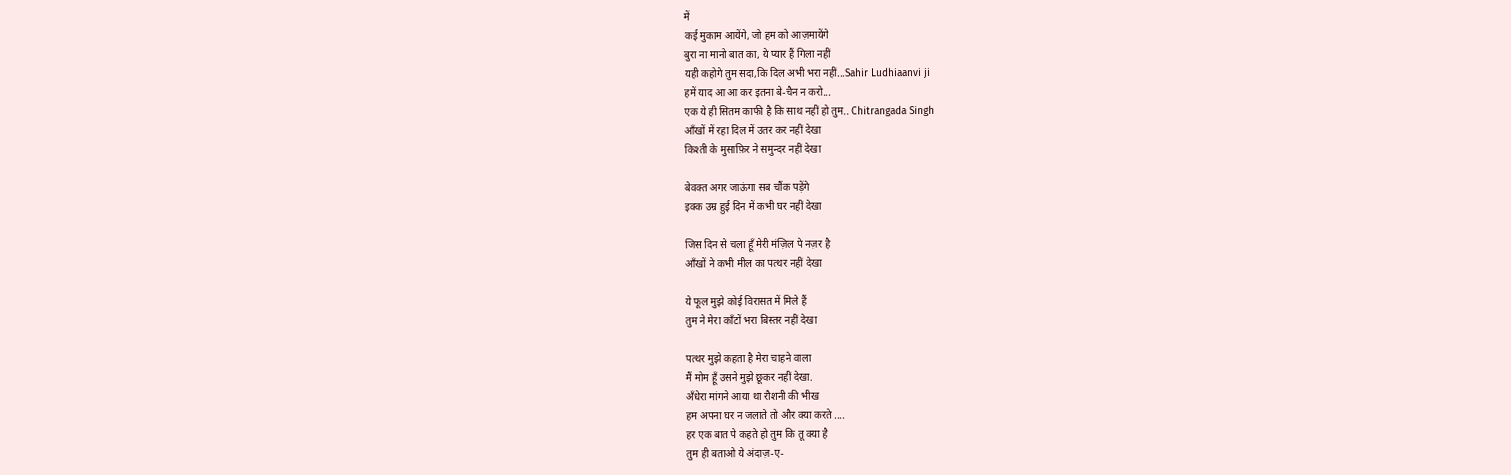में
कई मुकाम आयेंगे, जो हम को आज़मायेंगे
बुरा ना मानो बात का, ये प्यार हैं गिला नहीं
यही कहोगे तुम सदा,कि दिल अभी भरा नहीं...Sahir Ludhiaanvi ji
हमें याद आ आ कर इतना बे-चैन न करो...
एक ये ही सितम काफी है कि साथ नहीं हो तुम.. Chitrangada Singh
आँखों में रहा दिल में उतर कर नहीं देखा
किश्ती के मुसाफ़िर ने समुन्दर नहीं देखा

बेवक्त अगर जाऊंगा सब चौंक पड़ेंगे
इक्क उम्र हुई दिन में कभी घर नहीं देखा

जिस दिन से चला हूँ मेरी मंज़िल पे नज़र है
आँखों ने कभी मील का पत्थर नहीं देखा

ये फूल मुझे कोई विरासत में मिले हैं
तुम ने मेरा काँटों भरा बिस्तर नहीं देखा

पत्थर मुझे कहता है मेरा चाहने वाला
मैं मोम हूँ उसने मुझे छूकर नहीं देखा.
अँधेरा मांगने आया था रौशनी की भीख
हम अपना घर न जलाते तो और क्या करते ....
हर एक बात पे कहते हो तुम कि तू क्या है
तुम ही बताओ ये अंदाज़-ए-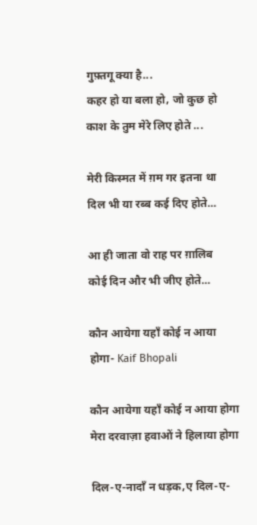गुफ़्तगू क्या है...
कहर हो या बला हो, जो कुछ हो
काश के तुम मेरे लिए होते ...

मेरी किस्मत में ग़म गर इतना था
दिल भी या रब्ब कई दिए होते...

आ ही जाता वो राह पर ग़ालिब
कोई दिन और भी जीए होते...

कौन आयेगा यहाँ कोई न आया होगा- Kaif Bhopali

कौन आयेगा यहाँ कोई न आया होगा
मेरा दरवाज़ा हवाओं ने हिलाया होगा

दिल-ए-नादाँ न धड़क,ए दिल-ए-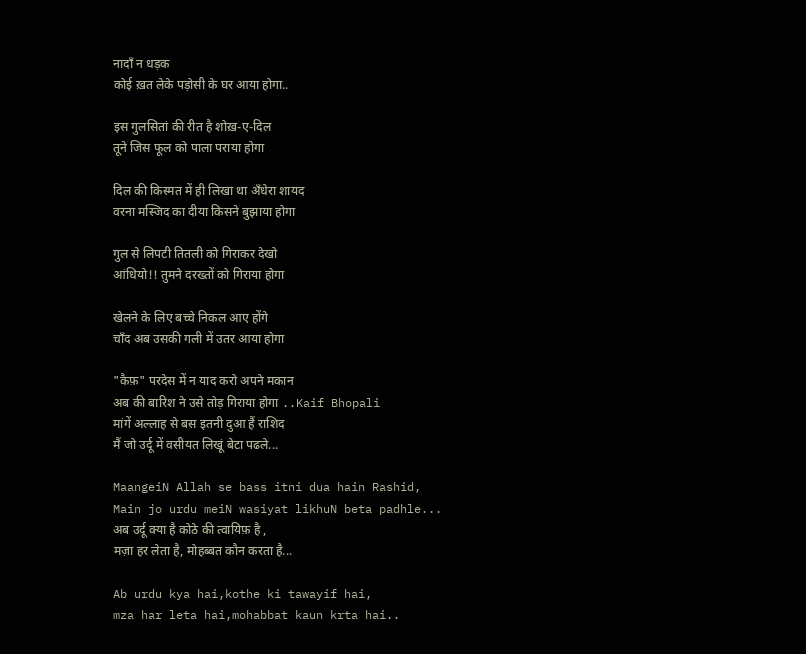नादाँ न धड़क
कोई ख़त लेके पड़ोसी के घर आया होगा..

इस गुलसितां की रीत है शोख़-ए-दिल
तूने जिस फूल को पाला पराया होगा

दिल की किस्मत में ही लिखा था अँधेरा शायद
वरना मस्जिद का दीया किसने बुझाया होगा

गुल से लिपटी तितली को गिराकर देखो
आंधियो!! तुमने दरख्तों को गिराया होगा

खेलने के लिए बच्चे निकल आए होंगे
चाँद अब उसकी गली में उतर आया होगा

"कैफ़" परदेस में न याद करो अपने मकान
अब की बारिश ने उसे तोड़ गिराया होगा ..Kaif Bhopali
मांगें अल्लाह से बस इतनी दुआ हैं राशिद
मैं जो उर्दू में वसीयत लिखूं बेटा पढले...

MaangeiN Allah se bass itni dua hain Rashid,
Main jo urdu meiN wasiyat likhuN beta padhle...
अब उर्दू क्या है कोठे की त्वायिफ़ है ,
मज़ा हर लेता है, मोहब्बत कौन करता है...

Ab urdu kya hai,kothe ki tawayif hai,
mza har leta hai,mohabbat kaun krta hai..